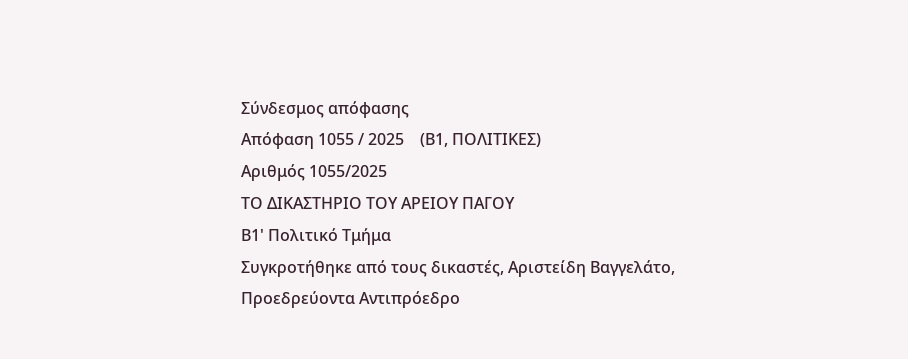Σύνδεσμος απόφασης
Απόφαση 1055 / 2025    (Β1, ΠΟΛΙΤΙΚΕΣ)
Αριθμός 1055/2025
ΤΟ ΔΙΚΑΣΤΗΡΙΟ ΤΟΥ ΑΡΕΙΟΥ ΠΑΓΟΥ
Β1' Πολιτικό Τμήμα
Συγκροτήθηκε από τους δικαστές, Αριστείδη Βαγγελάτο, Προεδρεύοντα Αντιπρόεδρο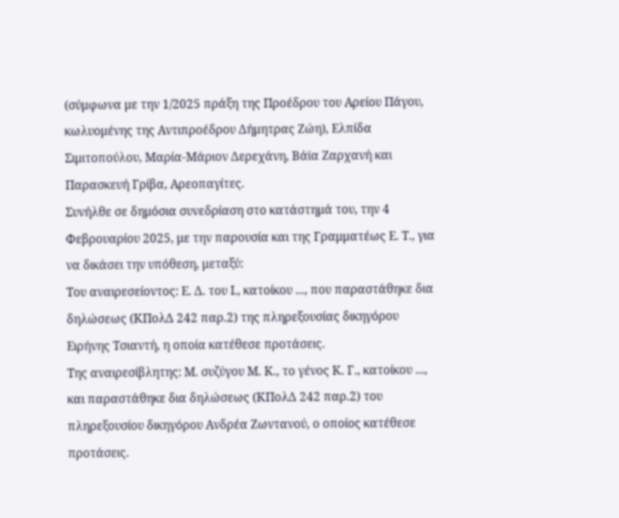(σύμφωνα με την 1/2025 πράξη της Προέδρου του Αρείου Πάγου, κωλυομένης της Αντιπροέδρου Δήμητρας Ζώη), Ελπίδα Σιμιτοπούλου, Μαρία-Μάριον Δερεχάνη, Βάϊα Ζαρχανή και Παρασκευή Γρίβα, Αρεοπαγίτες.
Συνήλθε σε δημόσια συνεδρίαση στο κατάστημά του, την 4 Φεβρουαρίου 2025, με την παρουσία και της Γραμματέως Ε. Τ., για να δικάσει την υπόθεση, μεταξύ:
Του αναιρεσείοντος: Ε. Δ. του Ι., κατοίκου ..., που παραστάθηκε δια δηλώσεως (ΚΠολΔ 242 παρ.2) της πληρεξουσίας δικηγόρου Ειρήνης Τσιαντή, η οποία κατέθεσε προτάσεις.
Της αναιρεσίβλητης: Μ. συζύγου Μ. Κ., το γένος Κ. Γ., κατοίκου ..., και παραστάθηκε δια δηλώσεως (ΚΠολΔ 242 παρ.2) του πληρεξουσίου δικηγόρου Ανδρέα Ζωντανού, ο οποίος κατέθεσε προτάσεις.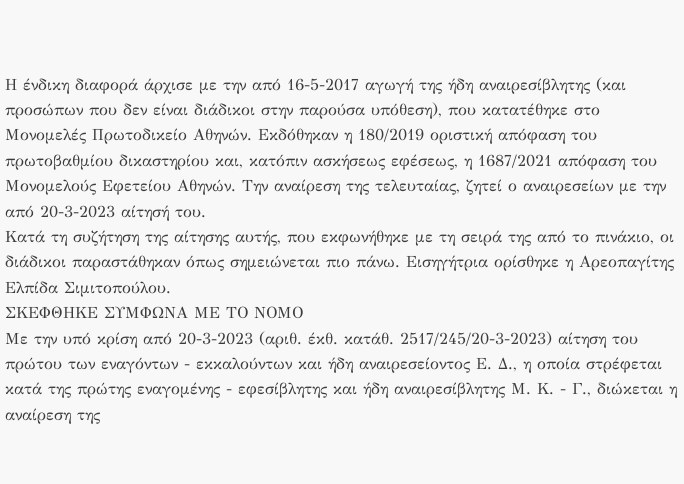Η ένδικη διαφορά άρχισε με την από 16-5-2017 αγωγή της ήδη αναιρεσίβλητης (και προσώπων που δεν είναι διάδικοι στην παρούσα υπόθεση), που κατατέθηκε στο Μονομελές Πρωτοδικείο Αθηνών. Εκδόθηκαν η 180/2019 οριστική απόφαση του πρωτοβαθμίου δικαστηρίου και, κατόπιν ασκήσεως εφέσεως, η 1687/2021 απόφαση του Μονομελούς Εφετείου Αθηνών. Την αναίρεση της τελευταίας, ζητεί ο αναιρεσείων με την από 20-3-2023 αίτησή του.
Κατά τη συζήτηση της αίτησης αυτής, που εκφωνήθηκε με τη σειρά της από το πινάκιο, οι διάδικοι παραστάθηκαν όπως σημειώνεται πιο πάνω. Εισηγήτρια ορίσθηκε η Αρεοπαγίτης Ελπίδα Σιμιτοπούλου.
ΣΚΕΦΘΗΚΕ ΣΥΜΦΩΝΑ ΜΕ ΤΟ ΝΟΜΟ
Με την υπό κρίση από 20-3-2023 (αριθ. έκθ. κατάθ. 2517/245/20-3-2023) αίτηση του πρώτου των εναγόντων - εκκαλούντων και ήδη αναιρεσείοντος Ε. Δ., η οποία στρέφεται κατά της πρώτης εναγομένης - εφεσίβλητης και ήδη αναιρεσίβλητης Μ. Κ. - Γ., διώκεται η αναίρεση της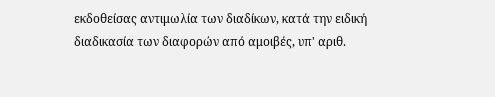εκδοθείσας αντιμωλία των διαδίκων, κατά την ειδική διαδικασία των διαφορών από αμοιβές, υπ' αριθ.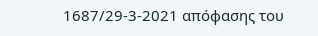1687/29-3-2021 απόφασης του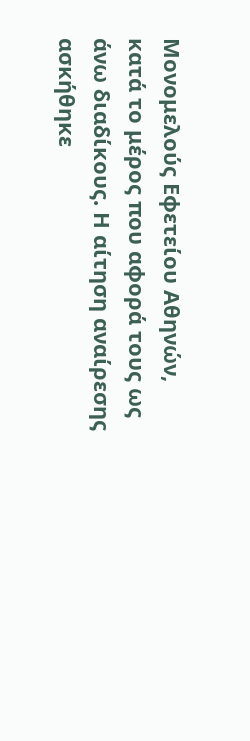Μονομελούς Εφετείου Αθηνών, κατά το μέρος που αφορά τους ως άνω διαδίκους. Η αίτηση αναίρεσης ασκήθηκε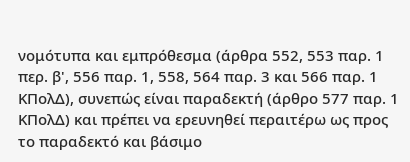νομότυπα και εμπρόθεσμα (άρθρα 552, 553 παρ. 1 περ. β', 556 παρ. 1, 558, 564 παρ. 3 και 566 παρ. 1 ΚΠολΔ), συνεπώς είναι παραδεκτή (άρθρο 577 παρ. 1 ΚΠολΔ) και πρέπει να ερευνηθεί περαιτέρω ως προς το παραδεκτό και βάσιμο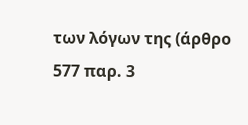των λόγων της (άρθρο 577 παρ. 3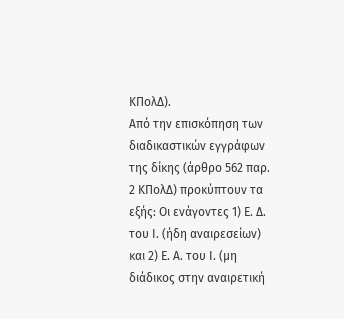ΚΠολΔ).
Από την επισκόπηση των διαδικαστικών εγγράφων της δίκης (άρθρο 562 παρ. 2 ΚΠολΔ) προκύπτουν τα εξής: Οι ενάγοντες 1) Ε. Δ. του Ι. (ήδη αναιρεσείων) και 2) Ε. Α. του Ι. (μη διάδικος στην αναιρετική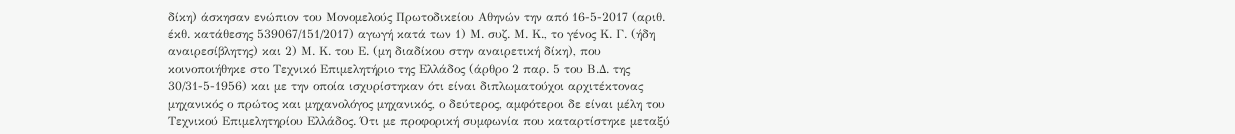δίκη) άσκησαν ενώπιον του Μονομελούς Πρωτοδικείου Αθηνών την από 16-5-2017 (αριθ. έκθ. κατάθεσης 539067/151/2017) αγωγή κατά των 1) Μ. συζ. Μ. Κ., το γένος Κ. Γ. (ήδη αναιρεσίβλητης) και 2) Μ. Κ. του Ε. (μη διαδίκου στην αναιρετική δίκη), που κοινοποιήθηκε στο Τεχνικό Επιμελητήριο της Ελλάδος (άρθρο 2 παρ. 5 του Β.Δ. της 30/31-5-1956) και με την οποία ισχυρίστηκαν ότι είναι διπλωματούχοι αρχιτέκτονας μηχανικός ο πρώτος και μηχανολόγος μηχανικός, ο δεύτερος, αμφότεροι δε είναι μέλη του Τεχνικού Επιμελητηρίου Ελλάδος. Ότι με προφορική συμφωνία που καταρτίστηκε μεταξύ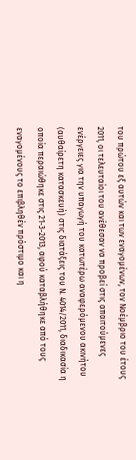του πρώτου εξ αυτών και των εναγομένων, τον Νοέμβριο του έτους 2011, οι τελευταίοι του ανέθεσαν να προβεί στις απαιτούμενες ενέργειες για την υπαγωγή του κατωτέρω αναφερόμενου ακινήτου (αυθαίρετη κατασκευή) στις διατάξεις του Ν. 4014/2011, διαδικασία η οποία περαιώθηκε στις 21-3-2013, αφού καταβλήθηκε από τους εναγομένους το επιβληθέν πρόστιμο και η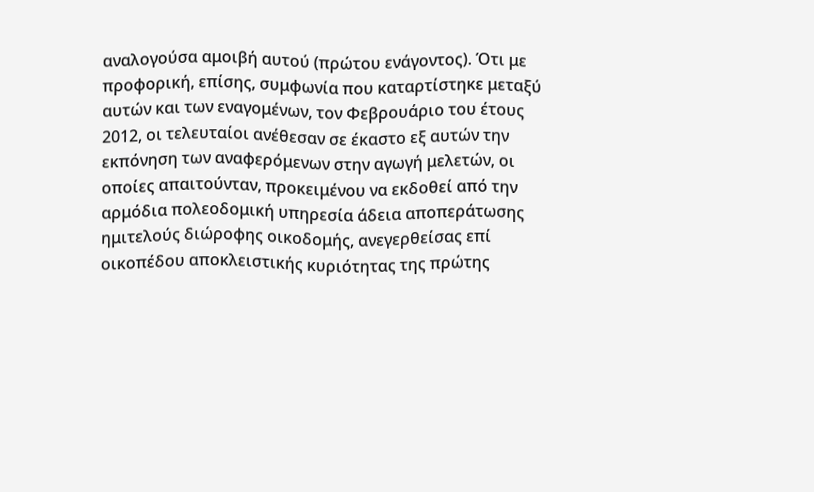αναλογούσα αμοιβή αυτού (πρώτου ενάγοντος). Ότι με προφορική, επίσης, συμφωνία που καταρτίστηκε μεταξύ αυτών και των εναγομένων, τον Φεβρουάριο του έτους 2012, οι τελευταίοι ανέθεσαν σε έκαστο εξ αυτών την εκπόνηση των αναφερόμενων στην αγωγή μελετών, οι οποίες απαιτούνταν, προκειμένου να εκδοθεί από την αρμόδια πολεοδομική υπηρεσία άδεια αποπεράτωσης ημιτελούς διώροφης οικοδομής, ανεγερθείσας επί οικοπέδου αποκλειστικής κυριότητας της πρώτης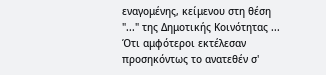εναγομένης, κείμενου στη θέση "..." της Δημοτικής Κοινότητας ... Ότι αμφότεροι εκτέλεσαν προσηκόντως το ανατεθέν σ'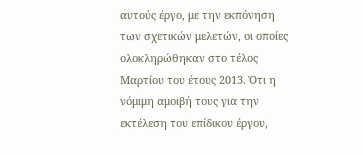αυτούς έργο, με την εκπόνηση των σχετικών μελετών, οι οποίες ολοκληρώθηκαν στο τέλος Μαρτίου του έτους 2013. Ότι η νόμιμη αμοιβή τους για την εκτέλεση του επίδικου έργου,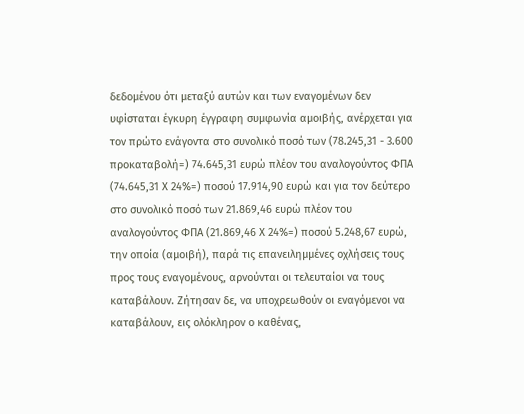δεδομένου ότι μεταξύ αυτών και των εναγομένων δεν υφίσταται έγκυρη έγγραφη συμφωνία αμοιβής, ανέρχεται για τον πρώτο ενάγοντα στο συνολικό ποσό των (78.245,31 - 3.600 προκαταβολή=) 74.645,31 ευρώ πλέον του αναλογούντος ΦΠΑ (74.645,31 Χ 24%=) ποσού 17.914,90 ευρώ και για τον δεύτερο στο συνολικό ποσό των 21.869,46 ευρώ πλέον του αναλογούντος ΦΠΑ (21.869,46 Χ 24%=) ποσού 5.248,67 ευρώ, την οποία (αμοιβή), παρά τις επανειλημμένες οχλήσεις τους προς τους εναγομένους, αρνούνται οι τελευταίοι να τους καταβάλουν. Ζήτησαν δε, να υποχρεωθούν οι εναγόμενοι να καταβάλουν, εις ολόκληρον ο καθένας,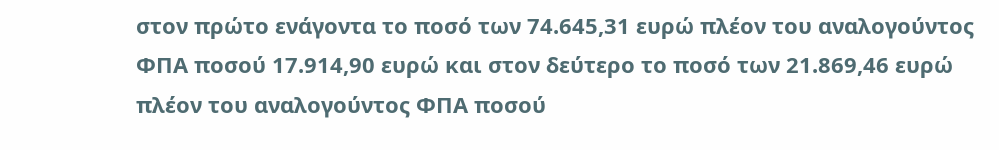στον πρώτο ενάγοντα το ποσό των 74.645,31 ευρώ πλέον του αναλογούντος ΦΠΑ ποσού 17.914,90 ευρώ και στον δεύτερο το ποσό των 21.869,46 ευρώ πλέον του αναλογούντος ΦΠΑ ποσού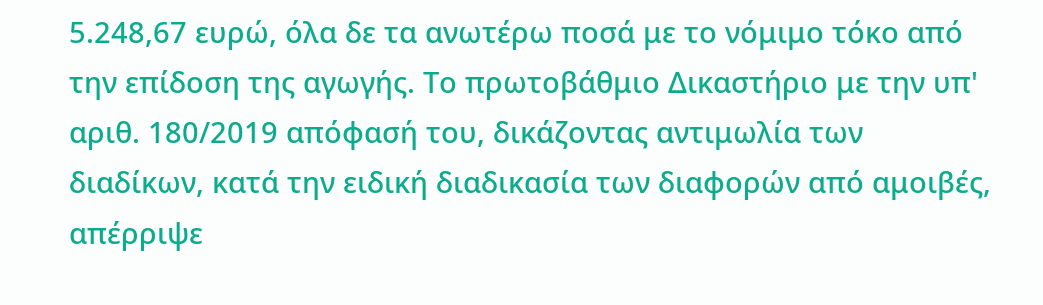5.248,67 ευρώ, όλα δε τα ανωτέρω ποσά με το νόμιμο τόκο από την επίδοση της αγωγής. Το πρωτοβάθμιο Δικαστήριο με την υπ' αριθ. 180/2019 απόφασή του, δικάζοντας αντιμωλία των διαδίκων, κατά την ειδική διαδικασία των διαφορών από αμοιβές, απέρριψε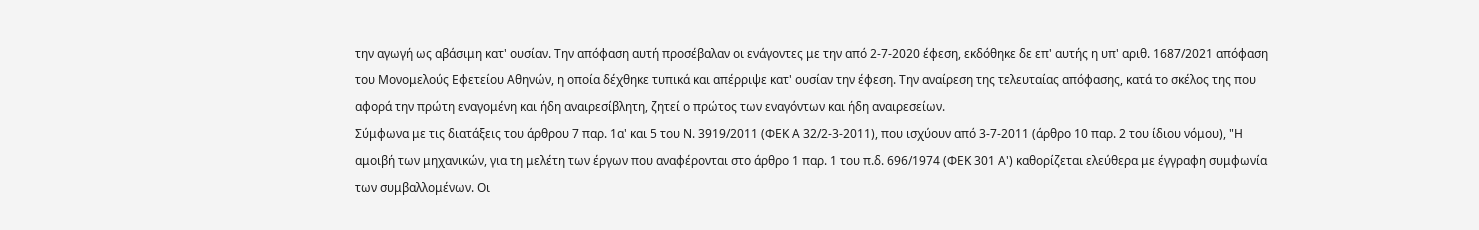την αγωγή ως αβάσιμη κατ' ουσίαν. Την απόφαση αυτή προσέβαλαν οι ενάγοντες με την από 2-7-2020 έφεση, εκδόθηκε δε επ' αυτής η υπ' αριθ. 1687/2021 απόφαση του Μονομελούς Εφετείου Αθηνών, η οποία δέχθηκε τυπικά και απέρριψε κατ' ουσίαν την έφεση. Την αναίρεση της τελευταίας απόφασης, κατά το σκέλος της που αφορά την πρώτη εναγομένη και ήδη αναιρεσίβλητη, ζητεί ο πρώτος των εναγόντων και ήδη αναιρεσείων.
Σύμφωνα με τις διατάξεις του άρθρου 7 παρ. 1α' και 5 του Ν. 3919/2011 (ΦΕΚ Α 32/2-3-2011), που ισχύουν από 3-7-2011 (άρθρο 10 παρ. 2 του ίδιου νόμου), "Η αμοιβή των μηχανικών, για τη μελέτη των έργων που αναφέρονται στο άρθρο 1 παρ. 1 του π.δ. 696/1974 (ΦΕΚ 301 Α') καθορίζεται ελεύθερα με έγγραφη συμφωνία των συμβαλλομένων. Οι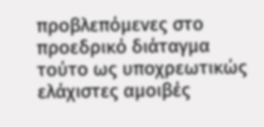προβλεπόμενες στο προεδρικό διάταγμα τούτο ως υποχρεωτικώς ελάχιστες αμοιβές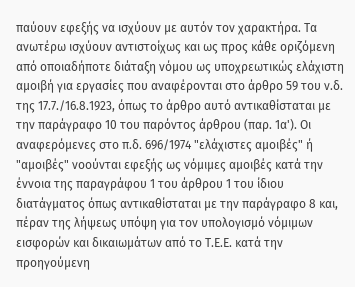παύουν εφεξής να ισχύουν με αυτόν τον χαρακτήρα. Τα ανωτέρω ισχύουν αντιστοίχως και ως προς κάθε οριζόμενη από οποιαδήποτε διάταξη νόμου ως υποχρεωτικώς ελάχιστη αμοιβή για εργασίες που αναφέρονται στο άρθρο 59 του ν.δ. της 17.7./16.8.1923, όπως το άρθρο αυτό αντικαθίσταται με την παράγραφο 10 του παρόντος άρθρου (παρ. 1α'). Οι αναφερόμενες στο π.δ. 696/1974 "ελάχιστες αμοιβές" ή "αμοιβές" νοούνται εφεξής ως νόμιμες αμοιβές κατά την έννοια της παραγράφου 1 του άρθρου 1 του ίδιου διατάγματος όπως αντικαθίσταται με την παράγραφο 8 και, πέραν της λήψεως υπόψη για τον υπολογισμό νόμιμων εισφορών και δικαιωμάτων από το Τ.Ε.Ε. κατά την προηγούμενη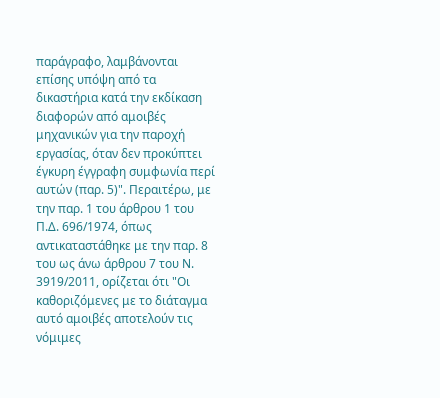παράγραφο, λαμβάνονται επίσης υπόψη από τα δικαστήρια κατά την εκδίκαση διαφορών από αμοιβές μηχανικών για την παροχή εργασίας, όταν δεν προκύπτει έγκυρη έγγραφη συμφωνία περί αυτών (παρ. 5)". Περαιτέρω, με την παρ. 1 του άρθρου 1 του Π.Δ. 696/1974, όπως αντικαταστάθηκε με την παρ. 8 του ως άνω άρθρου 7 του Ν. 3919/2011, ορίζεται ότι "Οι καθοριζόμενες με το διάταγμα αυτό αμοιβές αποτελούν τις νόμιμες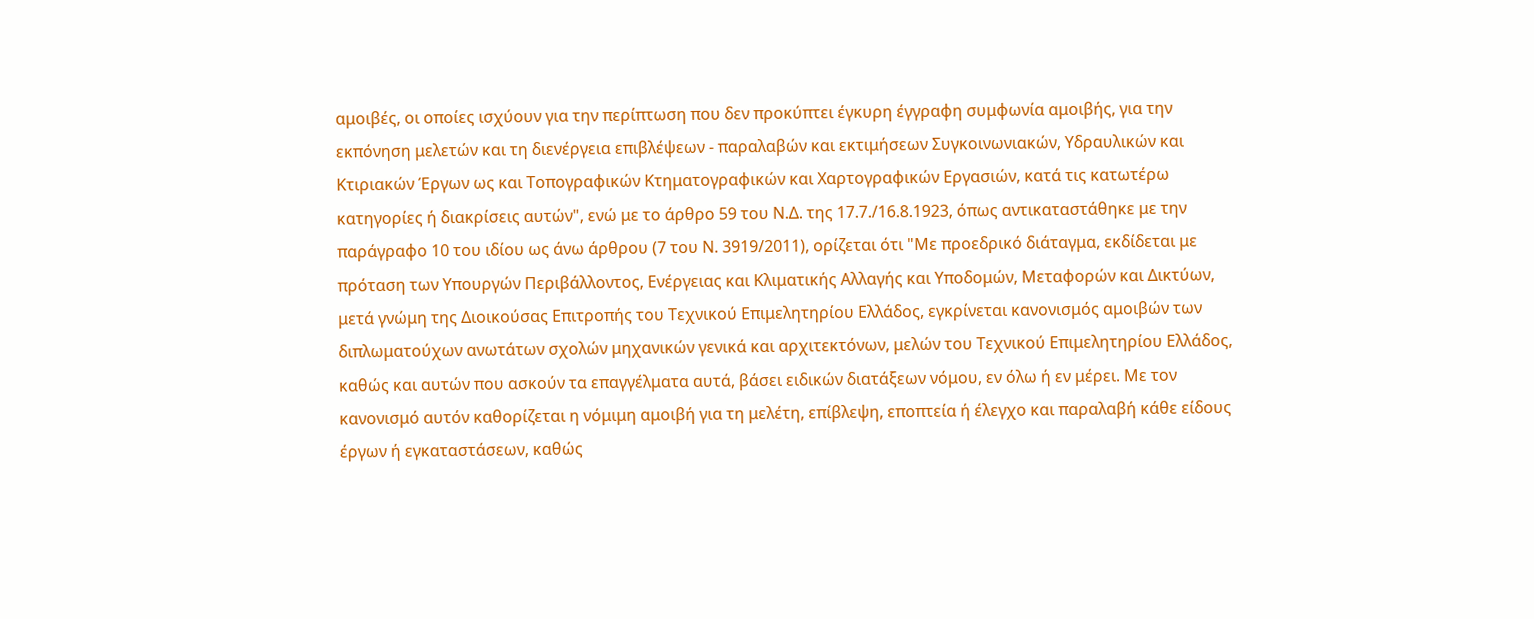αμοιβές, οι οποίες ισχύουν για την περίπτωση που δεν προκύπτει έγκυρη έγγραφη συμφωνία αμοιβής, για την εκπόνηση μελετών και τη διενέργεια επιβλέψεων - παραλαβών και εκτιμήσεων Συγκοινωνιακών, Υδραυλικών και Κτιριακών Έργων ως και Τοπογραφικών Κτηματογραφικών και Χαρτογραφικών Εργασιών, κατά τις κατωτέρω κατηγορίες ή διακρίσεις αυτών", ενώ με το άρθρο 59 του Ν.Δ. της 17.7./16.8.1923, όπως αντικαταστάθηκε με την παράγραφο 10 του ιδίου ως άνω άρθρου (7 του Ν. 3919/2011), ορίζεται ότι "Με προεδρικό διάταγμα, εκδίδεται με πρόταση των Υπουργών Περιβάλλοντος, Ενέργειας και Κλιματικής Αλλαγής και Υποδομών, Μεταφορών και Δικτύων, μετά γνώμη της Διοικούσας Επιτροπής του Τεχνικού Επιμελητηρίου Ελλάδος, εγκρίνεται κανονισμός αμοιβών των διπλωματούχων ανωτάτων σχολών μηχανικών γενικά και αρχιτεκτόνων, μελών του Τεχνικού Επιμελητηρίου Ελλάδος, καθώς και αυτών που ασκούν τα επαγγέλματα αυτά, βάσει ειδικών διατάξεων νόμου, εν όλω ή εν μέρει. Με τον κανονισμό αυτόν καθορίζεται η νόμιμη αμοιβή για τη μελέτη, επίβλεψη, εποπτεία ή έλεγχο και παραλαβή κάθε είδους έργων ή εγκαταστάσεων, καθώς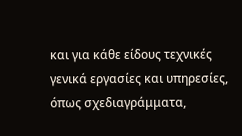και για κάθε είδους τεχνικές γενικά εργασίες και υπηρεσίες, όπως σχεδιαγράμματα,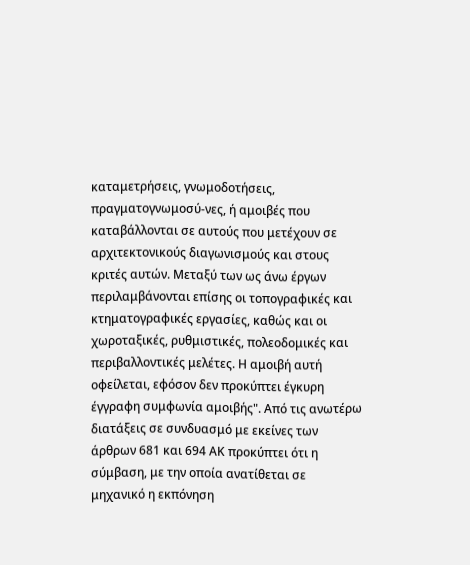καταμετρήσεις, γνωμοδοτήσεις, πραγματογνωμοσύ-νες, ή αμοιβές που καταβάλλονται σε αυτούς που μετέχουν σε αρχιτεκτονικούς διαγωνισμούς και στους κριτές αυτών. Μεταξύ των ως άνω έργων περιλαμβάνονται επίσης οι τοπογραφικές και κτηματογραφικές εργασίες, καθώς και οι χωροταξικές, ρυθμιστικές, πολεοδομικές και περιβαλλοντικές μελέτες. Η αμοιβή αυτή οφείλεται, εφόσον δεν προκύπτει έγκυρη έγγραφη συμφωνία αμοιβής". Από τις ανωτέρω διατάξεις σε συνδυασμό με εκείνες των άρθρων 681 και 694 ΑΚ προκύπτει ότι η σύμβαση, με την οποία ανατίθεται σε μηχανικό η εκπόνηση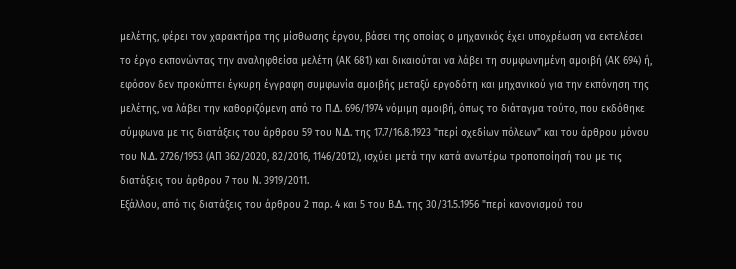μελέτης, φέρει τον χαρακτήρα της μίσθωσης έργου, βάσει της οποίας ο μηχανικός έχει υποχρέωση να εκτελέσει το έργο εκπονώντας την αναληφθείσα μελέτη (ΑΚ 681) και δικαιούται να λάβει τη συμφωνημένη αμοιβή (ΑΚ 694) ή, εφόσον δεν προκύπτει έγκυρη έγγραφη συμφωνία αμοιβής μεταξύ εργοδότη και μηχανικού για την εκπόνηση της μελέτης, να λάβει την καθοριζόμενη από το Π.Δ. 696/1974 νόμιμη αμοιβή, όπως το διάταγμα τούτο, που εκδόθηκε σύμφωνα με τις διατάξεις του άρθρου 59 του Ν.Δ. της 17.7/16.8.1923 "περί σχεδίων πόλεων" και του άρθρου μόνου του Ν.Δ. 2726/1953 (ΑΠ 362/2020, 82/2016, 1146/2012), ισχύει μετά την κατά ανωτέρω τροποποίησή του με τις διατάξεις του άρθρου 7 του Ν. 3919/2011.
Εξάλλου, από τις διατάξεις του άρθρου 2 παρ. 4 και 5 του Β.Δ. της 30/31.5.1956 "περί κανονισμού του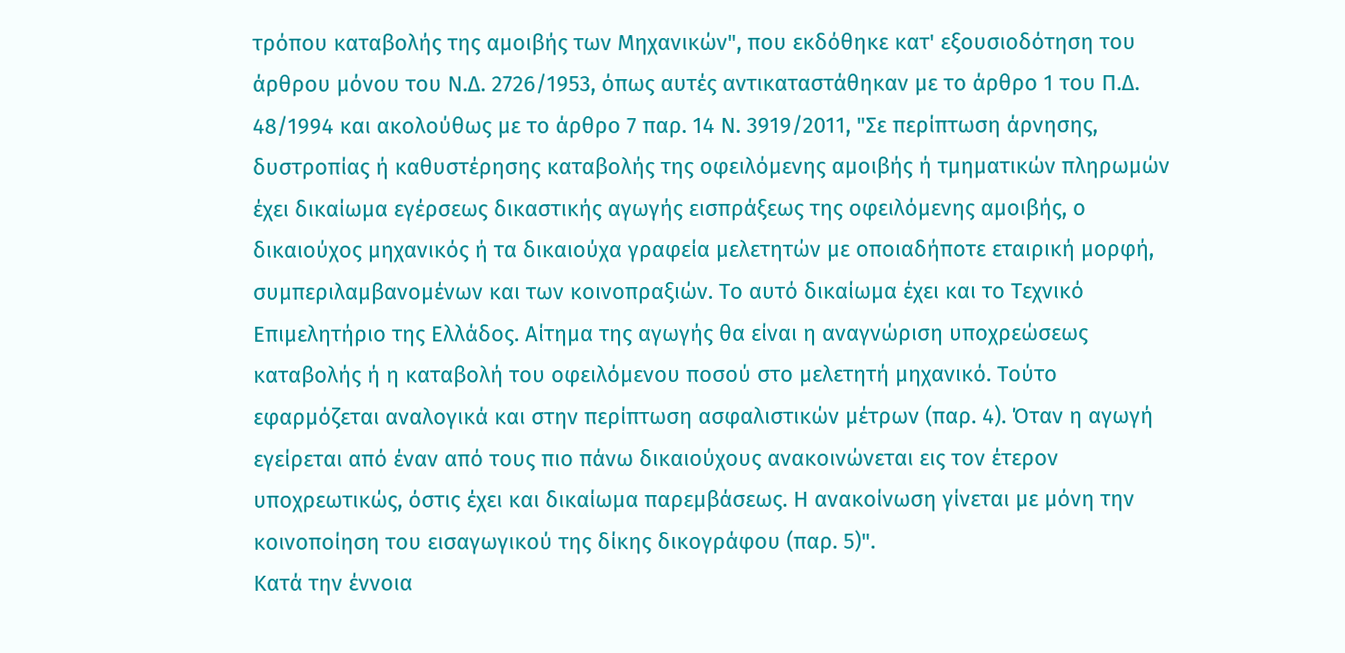τρόπου καταβολής της αμοιβής των Μηχανικών", που εκδόθηκε κατ' εξουσιοδότηση του άρθρου μόνου του Ν.Δ. 2726/1953, όπως αυτές αντικαταστάθηκαν με το άρθρο 1 του Π.Δ. 48/1994 και ακολούθως με το άρθρο 7 παρ. 14 Ν. 3919/2011, "Σε περίπτωση άρνησης, δυστροπίας ή καθυστέρησης καταβολής της οφειλόμενης αμοιβής ή τμηματικών πληρωμών έχει δικαίωμα εγέρσεως δικαστικής αγωγής εισπράξεως της οφειλόμενης αμοιβής, ο δικαιούχος μηχανικός ή τα δικαιούχα γραφεία μελετητών με οποιαδήποτε εταιρική μορφή, συμπεριλαμβανομένων και των κοινοπραξιών. Το αυτό δικαίωμα έχει και το Τεχνικό Επιμελητήριο της Ελλάδος. Αίτημα της αγωγής θα είναι η αναγνώριση υποχρεώσεως καταβολής ή η καταβολή του οφειλόμενου ποσού στο μελετητή μηχανικό. Τούτο εφαρμόζεται αναλογικά και στην περίπτωση ασφαλιστικών μέτρων (παρ. 4). Όταν η αγωγή εγείρεται από έναν από τους πιο πάνω δικαιούχους ανακοινώνεται εις τον έτερον υποχρεωτικώς, όστις έχει και δικαίωμα παρεμβάσεως. Η ανακοίνωση γίνεται με μόνη την κοινοποίηση του εισαγωγικού της δίκης δικογράφου (παρ. 5)".
Κατά την έννοια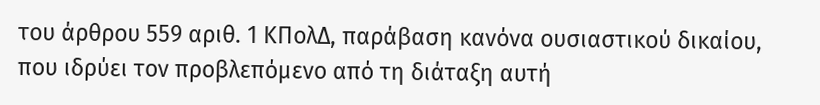του άρθρου 559 αριθ. 1 ΚΠολΔ, παράβαση κανόνα ουσιαστικού δικαίου, που ιδρύει τον προβλεπόμενο από τη διάταξη αυτή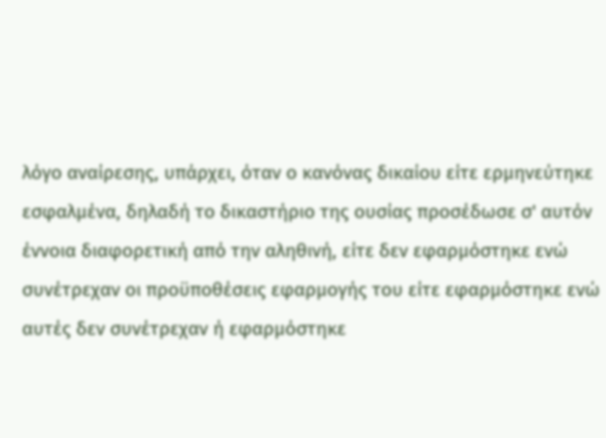λόγο αναίρεσης, υπάρχει, όταν ο κανόνας δικαίου είτε ερμηνεύτηκε εσφαλμένα, δηλαδή το δικαστήριο της ουσίας προσέδωσε σ' αυτόν έννοια διαφορετική από την αληθινή, είτε δεν εφαρμόστηκε ενώ συνέτρεχαν οι προϋποθέσεις εφαρμογής του είτε εφαρμόστηκε ενώ αυτές δεν συνέτρεχαν ή εφαρμόστηκε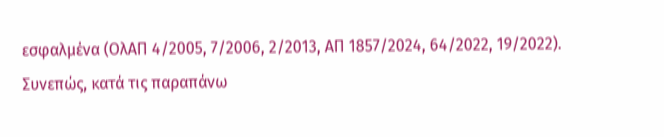εσφαλμένα (ΟλΑΠ 4/2005, 7/2006, 2/2013, ΑΠ 1857/2024, 64/2022, 19/2022).
Συνεπώς, κατά τις παραπάνω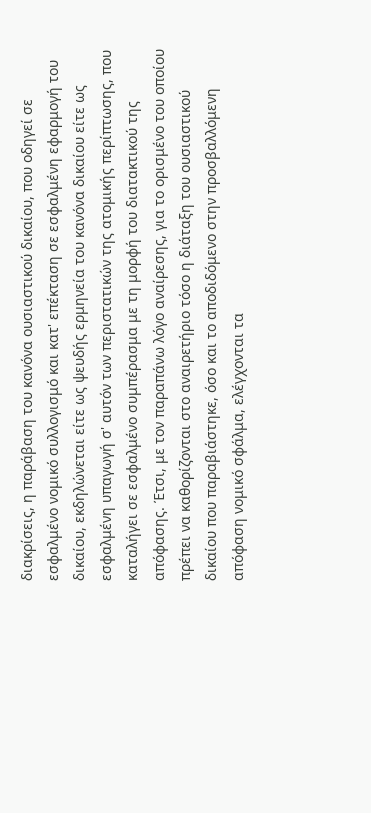διακρίσεις, η παράβαση του κανόνα ουσιαστικού δικαίου, που οδηγεί σε εσφαλμένο νομικό συλλογισμό και κατ' επέκταση σε εσφαλμένη εφαρμογή του δικαίου, εκδηλώνεται είτε ως ψευδής ερμηνεία του κανόνα δικαίου είτε ως εσφαλμένη υπαγωγή σ' αυτόν των περιστατικών της ατομικής περίπτωσης, που καταλήγει σε εσφαλμένο συμπέρασμα με τη μορφή του διατακτικού της απόφασης. Έτσι, με τον παραπάνω λόγο αναίρεσης, για το ορισμένο του οποίου πρέπει να καθορίζονται στο αναιρετήριο τόσο η διάταξη του ουσιαστικού δικαίου που παραβιάστηκε, όσο και το αποδιδόμενο στην προσβαλλόμενη απόφαση νομικό σφάλμα, ελέγχονται τα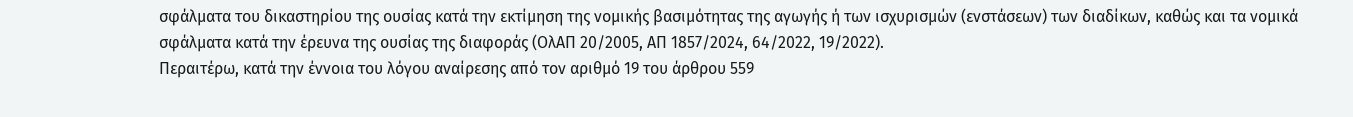σφάλματα του δικαστηρίου της ουσίας κατά την εκτίμηση της νομικής βασιμότητας της αγωγής ή των ισχυρισμών (ενστάσεων) των διαδίκων, καθώς και τα νομικά σφάλματα κατά την έρευνα της ουσίας της διαφοράς (ΟλΑΠ 20/2005, ΑΠ 1857/2024, 64/2022, 19/2022).
Περαιτέρω, κατά την έννοια του λόγου αναίρεσης από τον αριθμό 19 του άρθρου 559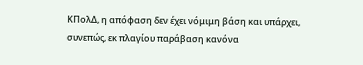ΚΠολΔ, η απόφαση δεν έχει νόμιμη βάση και υπάρχει, συνεπώς, εκ πλαγίου παράβαση κανόνα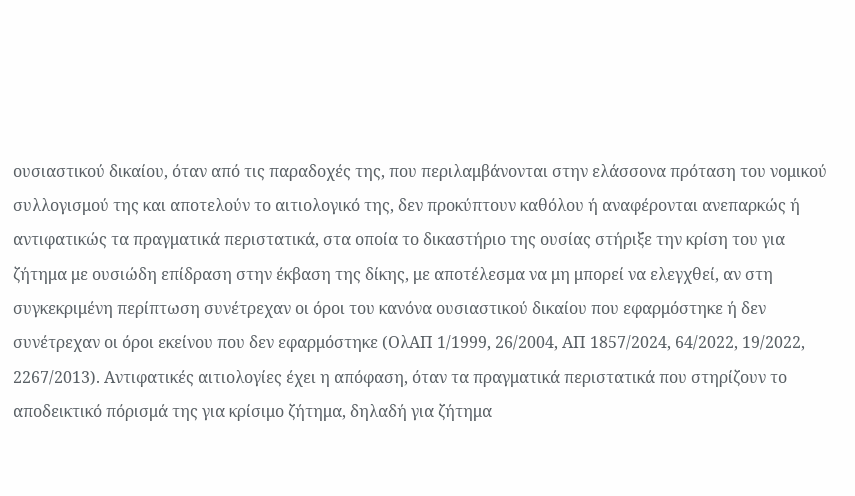ουσιαστικού δικαίου, όταν από τις παραδοχές της, που περιλαμβάνονται στην ελάσσονα πρόταση του νομικού συλλογισμού της και αποτελούν το αιτιολογικό της, δεν προκύπτουν καθόλου ή αναφέρονται ανεπαρκώς ή αντιφατικώς τα πραγματικά περιστατικά, στα οποία το δικαστήριο της ουσίας στήριξε την κρίση του για ζήτημα με ουσιώδη επίδραση στην έκβαση της δίκης, με αποτέλεσμα να μη μπορεί να ελεγχθεί, αν στη συγκεκριμένη περίπτωση συνέτρεχαν οι όροι του κανόνα ουσιαστικού δικαίου που εφαρμόστηκε ή δεν συνέτρεχαν οι όροι εκείνου που δεν εφαρμόστηκε (ΟλΑΠ 1/1999, 26/2004, ΑΠ 1857/2024, 64/2022, 19/2022, 2267/2013). Αντιφατικές αιτιολογίες έχει η απόφαση, όταν τα πραγματικά περιστατικά που στηρίζουν το αποδεικτικό πόρισμά της για κρίσιμο ζήτημα, δηλαδή για ζήτημα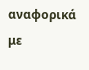αναφορικά με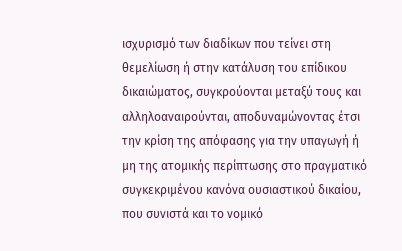ισχυρισμό των διαδίκων που τείνει στη θεμελίωση ή στην κατάλυση του επίδικου δικαιώματος, συγκρούονται μεταξύ τους και αλληλοαναιρούνται, αποδυναμώνοντας έτσι την κρίση της απόφασης για την υπαγωγή ή μη της ατομικής περίπτωσης στο πραγματικό συγκεκριμένου κανόνα ουσιαστικού δικαίου, που συνιστά και το νομικό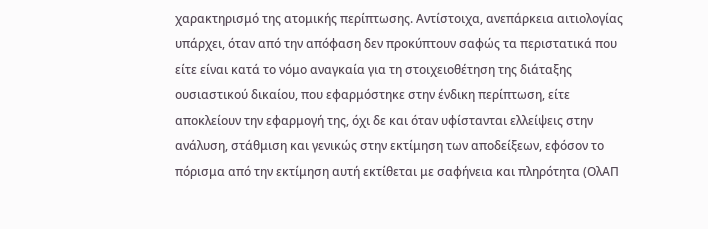χαρακτηρισμό της ατομικής περίπτωσης. Αντίστοιχα, ανεπάρκεια αιτιολογίας υπάρχει, όταν από την απόφαση δεν προκύπτουν σαφώς τα περιστατικά που είτε είναι κατά το νόμο αναγκαία για τη στοιχειοθέτηση της διάταξης ουσιαστικού δικαίου, που εφαρμόστηκε στην ένδικη περίπτωση, είτε αποκλείουν την εφαρμογή της, όχι δε και όταν υφίστανται ελλείψεις στην ανάλυση, στάθμιση και γενικώς στην εκτίμηση των αποδείξεων, εφόσον το πόρισμα από την εκτίμηση αυτή εκτίθεται με σαφήνεια και πληρότητα (ΟλΑΠ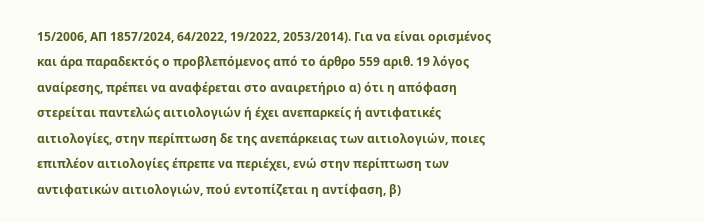15/2006, ΑΠ 1857/2024, 64/2022, 19/2022, 2053/2014). Για να είναι ορισμένος και άρα παραδεκτός ο προβλεπόμενος από το άρθρο 559 αριθ. 19 λόγος αναίρεσης, πρέπει να αναφέρεται στο αναιρετήριο α) ότι η απόφαση στερείται παντελώς αιτιολογιών ή έχει ανεπαρκείς ή αντιφατικές αιτιολογίες, στην περίπτωση δε της ανεπάρκειας των αιτιολογιών, ποιες επιπλέον αιτιολογίες έπρεπε να περιέχει, ενώ στην περίπτωση των αντιφατικών αιτιολογιών, πού εντοπίζεται η αντίφαση, β)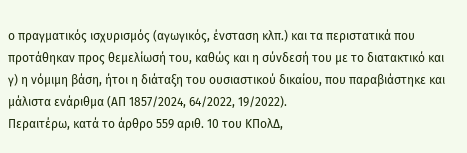ο πραγματικός ισχυρισμός (αγωγικός, ένσταση κλπ.) και τα περιστατικά που προτάθηκαν προς θεμελίωσή του, καθώς και η σύνδεσή του με το διατακτικό και γ) η νόμιμη βάση, ήτοι η διάταξη του ουσιαστικού δικαίου, που παραβιάστηκε και μάλιστα ενάριθμα (ΑΠ 1857/2024, 64/2022, 19/2022).
Περαιτέρω, κατά το άρθρο 559 αριθ. 10 του ΚΠολΔ,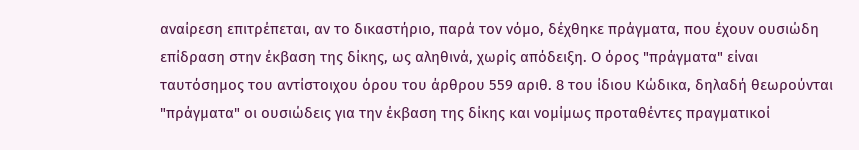αναίρεση επιτρέπεται, αν το δικαστήριο, παρά τον νόμο, δέχθηκε πράγματα, που έχουν ουσιώδη επίδραση στην έκβαση της δίκης, ως αληθινά, χωρίς απόδειξη. Ο όρος "πράγματα" είναι ταυτόσημος του αντίστοιχου όρου του άρθρου 559 αριθ. 8 του ίδιου Κώδικα, δηλαδή θεωρούνται "πράγματα" οι ουσιώδεις για την έκβαση της δίκης και νομίμως προταθέντες πραγματικοί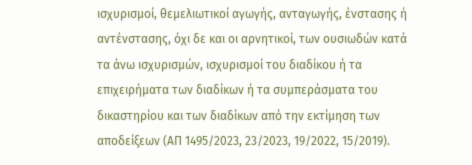ισχυρισμοί, θεμελιωτικοί αγωγής, ανταγωγής, ένστασης ή αντένστασης, όχι δε και οι αρνητικοί, των ουσιωδών κατά τα άνω ισχυρισμών, ισχυρισμοί του διαδίκου ή τα επιχειρήματα των διαδίκων ή τα συμπεράσματα του δικαστηρίου και των διαδίκων από την εκτίμηση των αποδείξεων (ΑΠ 1495/2023, 23/2023, 19/2022, 15/2019).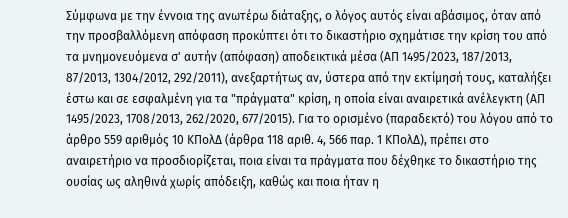Σύμφωνα με την έννοια της ανωτέρω διάταξης, ο λόγος αυτός είναι αβάσιμος, όταν από την προσβαλλόμενη απόφαση προκύπτει ότι το δικαστήριο σχημάτισε την κρίση του από τα μνημονευόμενα σ' αυτήν (απόφαση) αποδεικτικά μέσα (ΑΠ 1495/2023, 187/2013, 87/2013, 1304/2012, 292/2011), ανεξαρτήτως αν, ύστερα από την εκτίμησή τους, καταλήξει έστω και σε εσφαλμένη για τα "πράγματα" κρίση, η οποία είναι αναιρετικά ανέλεγκτη (ΑΠ 1495/2023, 1708/2013, 262/2020, 677/2015). Για το ορισμένο (παραδεκτό) του λόγου από το άρθρο 559 αριθμός 10 ΚΠολΔ (άρθρα 118 αριθ. 4, 566 παρ. 1 ΚΠολΔ), πρέπει στο αναιρετήριο να προσδιορίζεται, ποια είναι τα πράγματα που δέχθηκε το δικαστήριο της ουσίας ως αληθινά χωρίς απόδειξη, καθώς και ποια ήταν η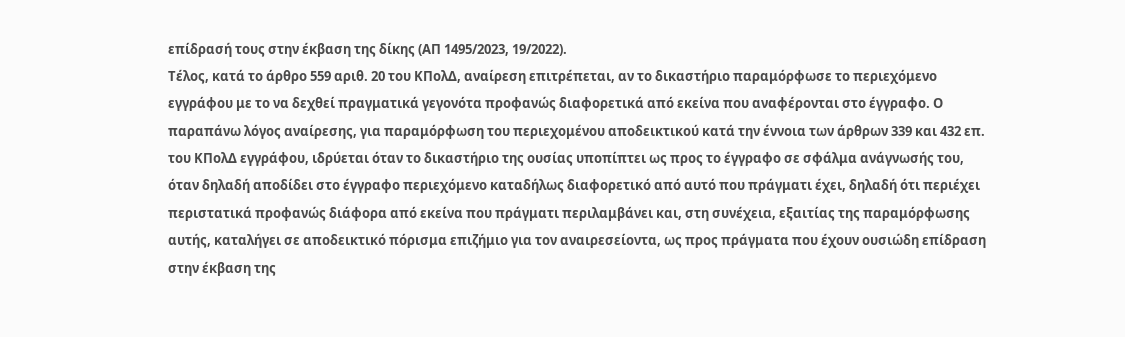επίδρασή τους στην έκβαση της δίκης (ΑΠ 1495/2023, 19/2022).
Τέλος, κατά το άρθρο 559 αριθ. 20 του KΠολΔ, αναίρεση επιτρέπεται, αν το δικαστήριο παραμόρφωσε το περιεχόμενο εγγράφου με το να δεχθεί πραγματικά γεγονότα προφανώς διαφορετικά από εκείνα που αναφέρονται στο έγγραφο. Ο παραπάνω λόγος αναίρεσης, για παραμόρφωση του περιεχομένου αποδεικτικού κατά την έννοια των άρθρων 339 και 432 επ. του KΠολΔ εγγράφου, ιδρύεται όταν το δικαστήριο της ουσίας υποπίπτει ως προς το έγγραφο σε σφάλμα ανάγνωσής του, όταν δηλαδή αποδίδει στο έγγραφο περιεχόμενο καταδήλως διαφορετικό από αυτό που πράγματι έχει, δηλαδή ότι περιέχει περιστατικά προφανώς διάφορα από εκείνα που πράγματι περιλαμβάνει και, στη συνέχεια, εξαιτίας της παραμόρφωσης αυτής, καταλήγει σε αποδεικτικό πόρισμα επιζήμιο για τον αναιρεσείοντα, ως προς πράγματα που έχουν ουσιώδη επίδραση στην έκβαση της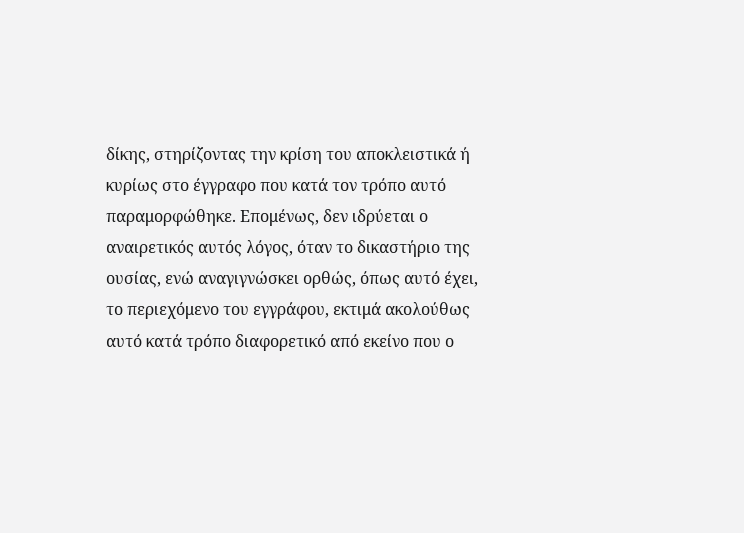δίκης, στηρίζοντας την κρίση του αποκλειστικά ή κυρίως στο έγγραφο που κατά τον τρόπο αυτό παραμορφώθηκε. Επομένως, δεν ιδρύεται ο αναιρετικός αυτός λόγος, όταν το δικαστήριο της ουσίας, ενώ αναγιγνώσκει ορθώς, όπως αυτό έχει, το περιεχόμενο του εγγράφου, εκτιμά ακολούθως αυτό κατά τρόπο διαφορετικό από εκείνο που ο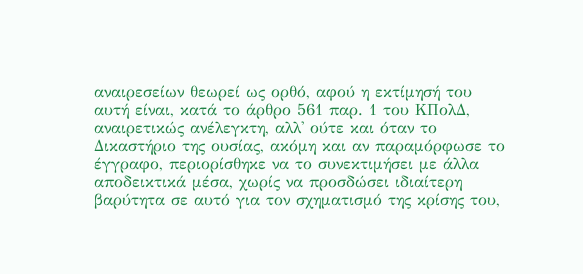αναιρεσείων θεωρεί ως ορθό, αφού η εκτίμησή του αυτή είναι, κατά το άρθρο 561 παρ. 1 του KΠολΔ, αναιρετικώς ανέλεγκτη, αλλ' ούτε και όταν το Δικαστήριο της ουσίας, ακόμη και αν παραμόρφωσε το έγγραφο, περιορίσθηκε να το συνεκτιμήσει με άλλα αποδεικτικά μέσα, χωρίς να προσδώσει ιδιαίτερη βαρύτητα σε αυτό για τον σχηματισμό της κρίσης του,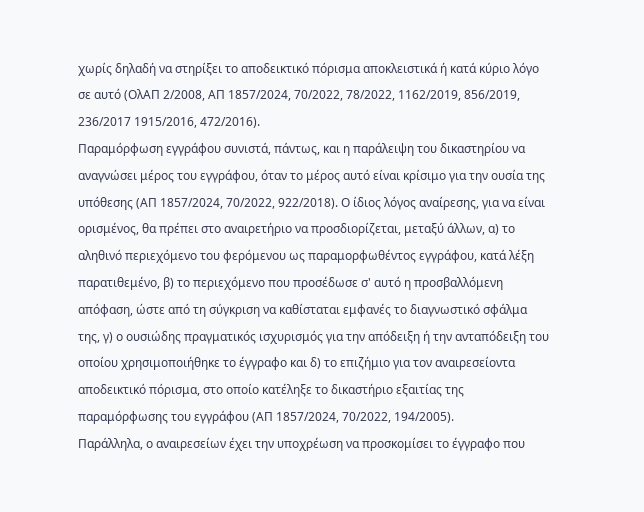χωρίς δηλαδή να στηρίξει το αποδεικτικό πόρισμα αποκλειστικά ή κατά κύριο λόγο σε αυτό (ΟλΑΠ 2/2008, ΑΠ 1857/2024, 70/2022, 78/2022, 1162/2019, 856/2019, 236/2017 1915/2016, 472/2016).
Παραμόρφωση εγγράφου συνιστά, πάντως, και η παράλειψη του δικαστηρίου να αναγνώσει μέρος του εγγράφου, όταν το μέρος αυτό είναι κρίσιμο για την ουσία της υπόθεσης (ΑΠ 1857/2024, 70/2022, 922/2018). Ο ίδιος λόγος αναίρεσης, για να είναι ορισμένος, θα πρέπει στο αναιρετήριο να προσδιορίζεται, μεταξύ άλλων, α) το αληθινό περιεχόμενο του φερόμενου ως παραμορφωθέντος εγγράφου, κατά λέξη παρατιθεμένο, β) το περιεχόμενο που προσέδωσε σ' αυτό η προσβαλλόμενη απόφαση, ώστε από τη σύγκριση να καθίσταται εμφανές το διαγνωστικό σφάλμα της, γ) ο ουσιώδης πραγματικός ισχυρισμός για την απόδειξη ή την ανταπόδειξη του οποίου χρησιμοποιήθηκε το έγγραφο και δ) το επιζήμιο για τον αναιρεσείοντα αποδεικτικό πόρισμα, στο οποίο κατέληξε το δικαστήριο εξαιτίας της παραμόρφωσης του εγγράφου (ΑΠ 1857/2024, 70/2022, 194/2005).
Παράλληλα, ο αναιρεσείων έχει την υποχρέωση να προσκομίσει το έγγραφο που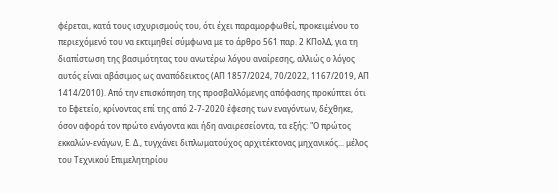φέρεται, κατά τους ισχυρισμούς του, ότι έχει παραμορφωθεί, προκειμένου το περιεχόμενό του να εκτιμηθεί σύμφωνα με το άρθρο 561 παρ. 2 KΠολΔ, για τη διαπίστωση της βασιμότητας του ανωτέρω λόγου αναίρεσης, αλλιώς ο λόγος αυτός είναι αβάσιμος ως αναπόδεικτος (ΑΠ 1857/2024, 70/2022, 1167/2019, ΑΠ 1414/2010). Από την επισκόπηση της προσβαλλόμενης απόφασης προκύπτει ότι το Εφετείο, κρίνοντας επί της από 2-7-2020 έφεσης των εναγόντων, δέχθηκε, όσον αφορά τον πρώτο ενάγοντα και ήδη αναιρεσείοντα, τα εξής: "Ο πρώτος εκκαλών-ενάγων, Ε. Δ., τυγχάνει διπλωματούχος αρχιτέκτονας μηχανικός... μέλος του Τεχνικού Επιμελητηρίου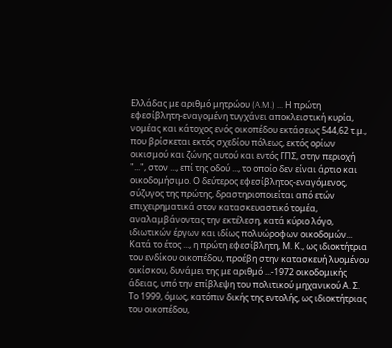Ελλάδας με αριθμό μητρώου (A.M.) ... Η πρώτη εφεσίβλητη-εναγομένη τυγχάνει αποκλειστική κυρία, νομέας και κάτοχος ενός οικοπέδου εκτάσεως 544,62 τ.μ., που βρίσκεται εκτός σχεδίου πόλεως, εκτός ορίων οικισμού και ζώνης αυτού και εντός ΓΠΣ, στην περιοχή "...", στον ..., επί της οδού ..., το οποίο δεν είναι άρτιο και οικοδομήσιμο. Ο δεύτερος εφεσίβλητος-εναγόμενος, σύζυγος της πρώτης, δραστηριοποιείται από ετών επιχειρηματικά στον κατασκευαστικό τομέα, αναλαμβάνοντας την εκτέλεση, κατά κύριο λόγο, ιδιωτικών έργων και ιδίως πολυώροφων οικοδομών... Κατά το έτος ..., η πρώτη εφεσίβλητη, Μ. Κ., ως ιδιοκτήτρια του ενδίκου οικοπέδου, προέβη στην κατασκευή λυομένου οικίσκου, δυνάμει της με αριθμό ...-1972 οικοδομικής άδειας, υπό την επίβλεψη του πολιτικού μηχανικού Α. Σ. Το 1999, όμως, κατόπιν δικής της εντολής, ως ιδιοκτήτριας του οικοπέδου,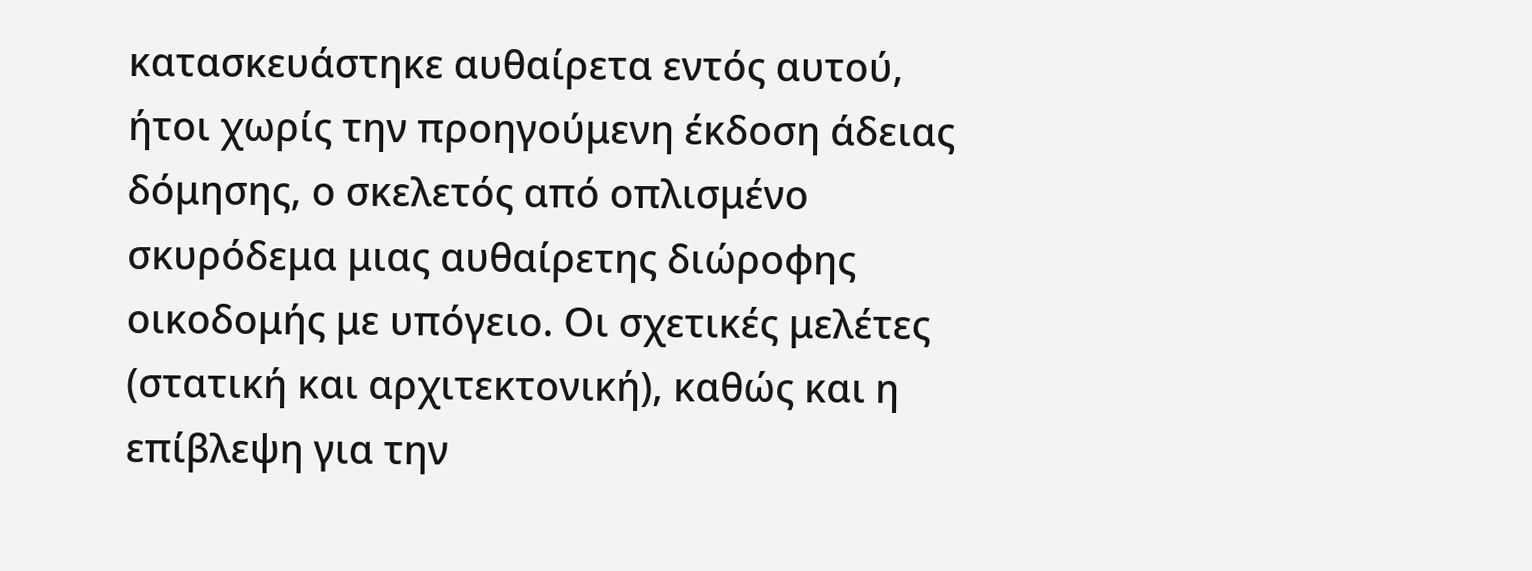κατασκευάστηκε αυθαίρετα εντός αυτού, ήτοι χωρίς την προηγούμενη έκδοση άδειας δόμησης, ο σκελετός από οπλισμένο σκυρόδεμα μιας αυθαίρετης διώροφης οικοδομής με υπόγειο. Οι σχετικές μελέτες (στατική και αρχιτεκτονική), καθώς και η επίβλεψη για την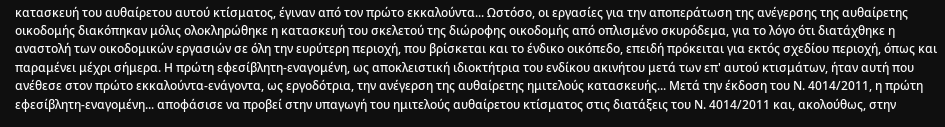κατασκευή του αυθαίρετου αυτού κτίσματος, έγιναν από τον πρώτο εκκαλούντα... Ωστόσο, οι εργασίες για την αποπεράτωση της ανέγερσης της αυθαίρετης οικοδομής διακόπηκαν μόλις ολοκληρώθηκε η κατασκευή του σκελετού της διώροφης οικοδομής από οπλισμένο σκυρόδεμα, για το λόγο ότι διατάχθηκε η αναστολή των οικοδομικών εργασιών σε όλη την ευρύτερη περιοχή, που βρίσκεται και το ένδικο οικόπεδο, επειδή πρόκειται για εκτός σχεδίου περιοχή, όπως και παραμένει μέχρι σήμερα. Η πρώτη εφεσίβλητη-εναγομένη, ως αποκλειστική ιδιοκτήτρια του ενδίκου ακινήτου μετά των επ' αυτού κτισμάτων, ήταν αυτή που ανέθεσε στον πρώτο εκκαλούντα-ενάγοντα, ως εργοδότρια, την ανέγερση της αυθαίρετης ημιτελούς κατασκευής... Μετά την έκδοση του Ν. 4014/2011, η πρώτη εφεσίβλητη-εναγομένη... αποφάσισε να προβεί στην υπαγωγή του ημιτελούς αυθαίρετου κτίσματος στις διατάξεις του Ν. 4014/2011 και, ακολούθως, στην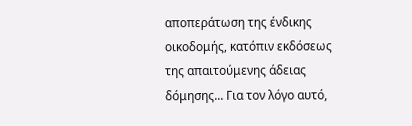αποπεράτωση της ένδικης οικοδομής, κατόπιν εκδόσεως της απαιτούμενης άδειας δόμησης... Για τον λόγο αυτό,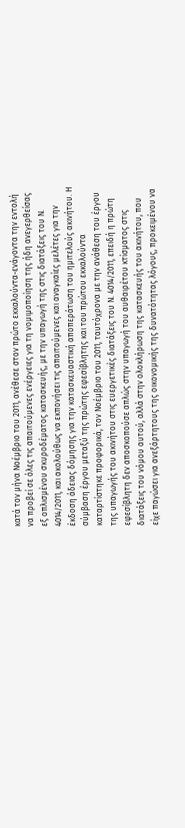κατά τον μήνα Νοέμβριο του 2011, ανέθεσε στον πρώτο εκκαλούντα-ενάγοντα την εντολή να προβεί σε όλες τις απαιτούμενες ενέργειες για τη νομιμοποίηση της ήδη ανεγερθείσας εξ οπλισμένου σκυροδέματος κατασκευής, με την υπαγωγή της στις διατάξεις του Ν. 4014/2011, και ακολούθως να εκπονήσει τις απαιτούμενες και αναγκαίες μελέτες για την έκδοση άδειας δόμησης για την κατασκευαστική αποπεράτωση του ημιτελούς ακινήτου. Η σύμβαση έργου μεταξύ της πρώτης εφεσίβλητης και του πρώτου εκκαλούντα καταρτίστηκε προφορικά, τον Νοέμβριο του 2011, ταυτόχρονα με την ανάθεση του έργου της υπαγωγής του ακινήτου στις ευεργετικές διατάξεις του Ν. 4014/2011, επειδή η πρώτη εφεσίβλητη δεν αποσκοπούσε απλώς στην υπαγωγή του αυθαιρέτου κτίσματος στις διατάξεις του νόμου αυτού, αλλά στην ολοκλήρωση της κατασκευής του ακινήτου, που είχε παγώσει για ανεξάρτητους της οικονομικής της δυνατότητας λόγους, προκειμένου να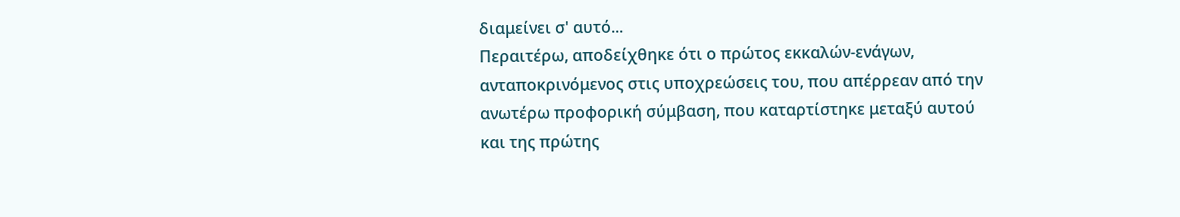διαμείνει σ' αυτό...
Περαιτέρω, αποδείχθηκε ότι ο πρώτος εκκαλών-ενάγων, ανταποκρινόμενος στις υποχρεώσεις του, που απέρρεαν από την ανωτέρω προφορική σύμβαση, που καταρτίστηκε μεταξύ αυτού και της πρώτης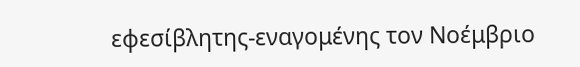εφεσίβλητης-εναγομένης τον Νοέμβριο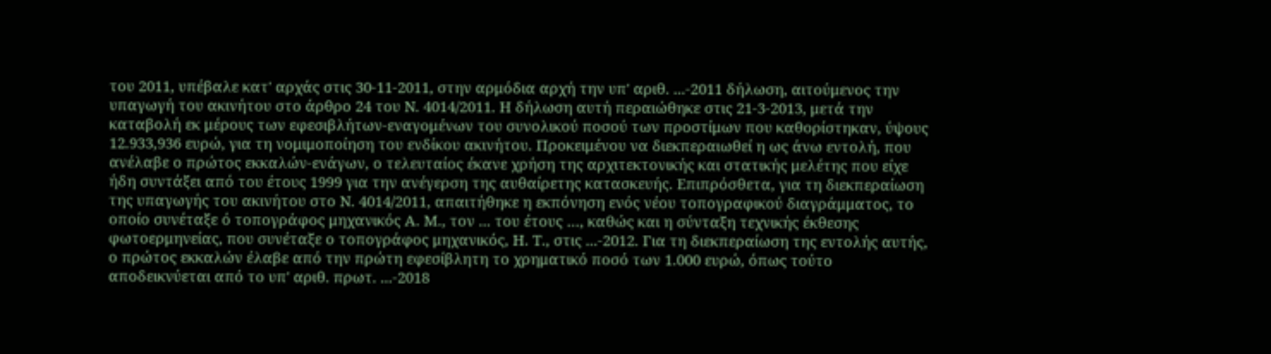του 2011, υπέβαλε κατ' αρχάς στις 30-11-2011, στην αρμόδια αρχή την υπ' αριθ. ...-2011 δήλωση, αιτούμενος την υπαγωγή του ακινήτου στο άρθρο 24 του Ν. 4014/2011. Η δήλωση αυτή περαιώθηκε στις 21-3-2013, μετά την καταβολή εκ μέρους των εφεσιβλήτων-εναγομένων του συνολικού ποσού των προστίμων που καθορίστηκαν, ύψους 12.933,936 ευρώ, για τη νομιμοποίηση του ενδίκου ακινήτου. Προκειμένου να διεκπεραιωθεί η ως άνω εντολή, που ανέλαβε ο πρώτος εκκαλών-ενάγων, ο τελευταίος έκανε χρήση της αρχιτεκτονικής και στατικής μελέτης που είχε ήδη συντάξει από του έτους 1999 για την ανέγερση της αυθαίρετης κατασκευής. Επιπρόσθετα, για τη διεκπεραίωση της υπαγωγής του ακινήτου στο Ν. 4014/2011, απαιτήθηκε η εκπόνηση ενός νέου τοπογραφικού διαγράμματος, το οποίο συνέταξε ό τοπογράφος μηχανικός Α. Μ., τον ... του έτους …, καθώς και η σύνταξη τεχνικής έκθεσης φωτοερμηνείας, που συνέταξε ο τοπογράφος μηχανικός, Η. Τ., στις ...-2012. Για τη διεκπεραίωση της εντολής αυτής, ο πρώτος εκκαλών έλαβε από την πρώτη εφεσίβλητη το χρηματικό ποσό των 1.000 ευρώ, όπως τούτο αποδεικνύεται από το υπ' αριθ. πρωτ. ...-2018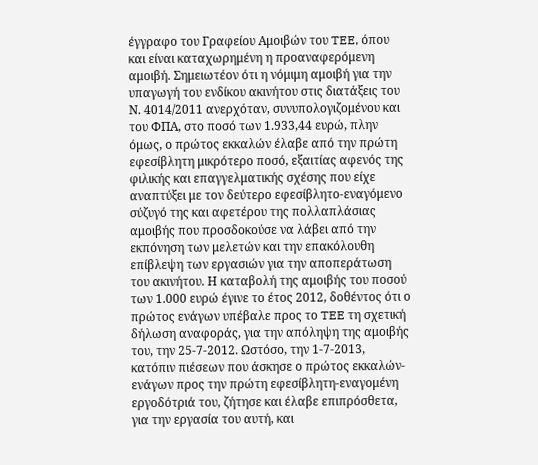έγγραφο του Γραφείου Αμοιβών του TEE, όπου και είναι καταχωρημένη η προαναφερόμενη αμοιβή. Σημειωτέον ότι η νόμιμη αμοιβή για την υπαγωγή του ενδίκου ακινήτου στις διατάξεις του Ν. 4014/2011 ανερχόταν, συνυπολογιζομένου και του ΦΠΑ, στο ποσό των 1.933,44 ευρώ, πλην όμως, ο πρώτος εκκαλών έλαβε από την πρώτη εφεσίβλητη μικρότερο ποσό, εξαιτίας αφενός της φιλικής και επαγγελματικής σχέσης που είχε αναπτύξει με τον δεύτερο εφεσίβλητο-εναγόμενο σύζυγό της και αφετέρου της πολλαπλάσιας αμοιβής που προσδοκούσε να λάβει από την εκπόνηση των μελετών και την επακόλουθη επίβλεψη των εργασιών για την αποπεράτωση του ακινήτου. Η καταβολή της αμοιβής του ποσού των 1.000 ευρώ έγινε το έτος 2012, δοθέντος ότι ο πρώτος ενάγων υπέβαλε προς το TEE τη σχετική δήλωση αναφοράς, για την απόληψη της αμοιβής του, την 25-7-2012. Ωστόσο, την 1-7-2013, κατόπιν πιέσεων που άσκησε ο πρώτος εκκαλών-ενάγων προς την πρώτη εφεσίβλητη-εναγομένη εργοδότριά του, ζήτησε και έλαβε επιπρόσθετα, για την εργασία του αυτή, και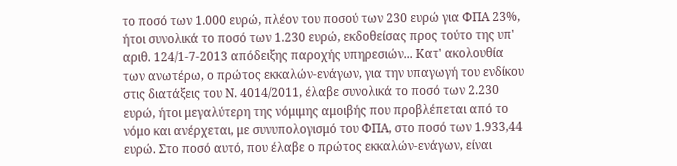το ποσό των 1.000 ευρώ, πλέον του ποσού των 230 ευρώ για ΦΠΑ 23%, ήτοι συνολικά το ποσό των 1.230 ευρώ, εκδοθείσας προς τούτο της υπ' αριθ. 124/1-7-2013 απόδειξης παροχής υπηρεσιών... Κατ' ακολουθία των ανωτέρω, ο πρώτος εκκαλών-ενάγων, για την υπαγωγή του ενδίκου στις διατάξεις του Ν. 4014/2011, έλαβε συνολικά το ποσό των 2.230 ευρώ, ήτοι μεγαλύτερη της νόμιμης αμοιβής που προβλέπεται από το νόμο και ανέρχεται, με συνυπολογισμό του ΦΠΑ, στο ποσό των 1.933,44 ευρώ. Στο ποσό αυτό, που έλαβε ο πρώτος εκκαλών-ενάγων, είναι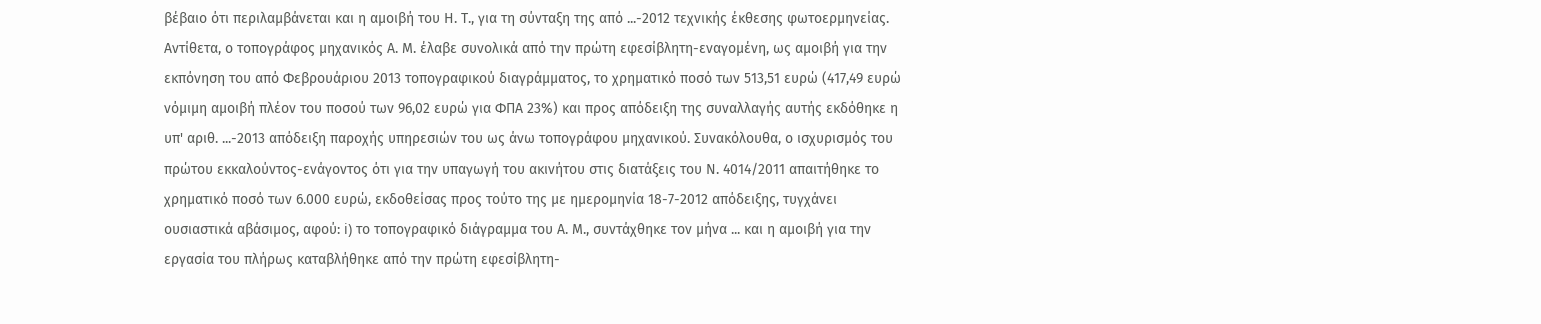βέβαιο ότι περιλαμβάνεται και η αμοιβή του Η. Τ., για τη σύνταξη της από ...-2012 τεχνικής έκθεσης φωτοερμηνείας. Αντίθετα, ο τοπογράφος μηχανικός Α. Μ. έλαβε συνολικά από την πρώτη εφεσίβλητη-εναγομένη, ως αμοιβή για την εκπόνηση του από Φεβρουάριου 2013 τοπογραφικού διαγράμματος, το χρηματικό ποσό των 513,51 ευρώ (417,49 ευρώ νόμιμη αμοιβή πλέον του ποσού των 96,02 ευρώ για ΦΠΑ 23%) και προς απόδειξη της συναλλαγής αυτής εκδόθηκε η υπ' αριθ. ...-2013 απόδειξη παροχής υπηρεσιών του ως άνω τοπογράφου μηχανικού. Συνακόλουθα, ο ισχυρισμός του πρώτου εκκαλούντος-ενάγοντος ότι για την υπαγωγή του ακινήτου στις διατάξεις του Ν. 4014/2011 απαιτήθηκε το χρηματικό ποσό των 6.000 ευρώ, εκδοθείσας προς τούτο της με ημερομηνία 18-7-2012 απόδειξης, τυγχάνει ουσιαστικά αβάσιμος, αφού: i) το τοπογραφικό διάγραμμα του Α. Μ., συντάχθηκε τον μήνα ... και η αμοιβή για την εργασία του πλήρως καταβλήθηκε από την πρώτη εφεσίβλητη-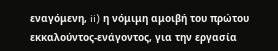εναγόμενη, ii) η νόμιμη αμοιβή του πρώτου εκκαλούντος-ενάγοντος, για την εργασία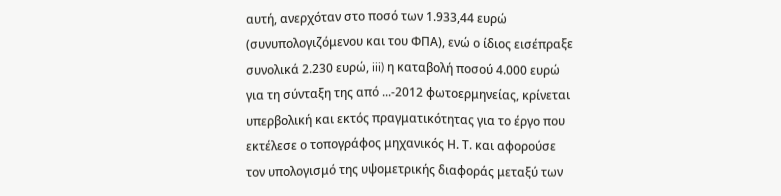αυτή, ανερχόταν στο ποσό των 1.933,44 ευρώ (συνυπολογιζόμενου και του ΦΠΑ), ενώ ο ίδιος εισέπραξε συνολικά 2.230 ευρώ, iii) η καταβολή ποσού 4.000 ευρώ για τη σύνταξη της από ...-2012 φωτοερμηνείας, κρίνεται υπερβολική και εκτός πραγματικότητας για το έργο που εκτέλεσε ο τοπογράφος μηχανικός Η. Τ. και αφορούσε τον υπολογισμό της υψομετρικής διαφοράς μεταξύ των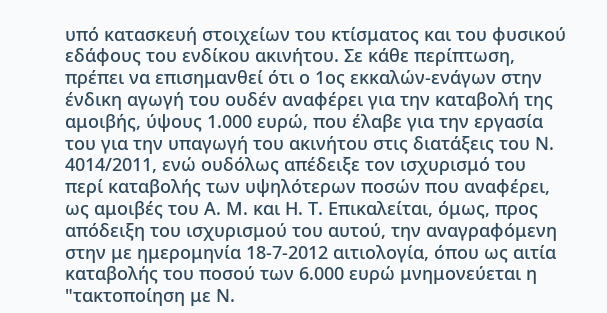υπό κατασκευή στοιχείων του κτίσματος και του φυσικού εδάφους του ενδίκου ακινήτου. Σε κάθε περίπτωση, πρέπει να επισημανθεί ότι ο 1ος εκκαλών-ενάγων στην ένδικη αγωγή του ουδέν αναφέρει για την καταβολή της αμοιβής, ύψους 1.000 ευρώ, που έλαβε για την εργασία του για την υπαγωγή του ακινήτου στις διατάξεις του Ν. 4014/2011, ενώ ουδόλως απέδειξε τον ισχυρισμό του περί καταβολής των υψηλότερων ποσών που αναφέρει, ως αμοιβές του Α. Μ. και Η. Τ. Επικαλείται, όμως, προς απόδειξη του ισχυρισμού του αυτού, την αναγραφόμενη στην με ημερομηνία 18-7-2012 αιτιολογία, όπου ως αιτία καταβολής του ποσού των 6.000 ευρώ μνημονεύεται η "τακτοποίηση με Ν.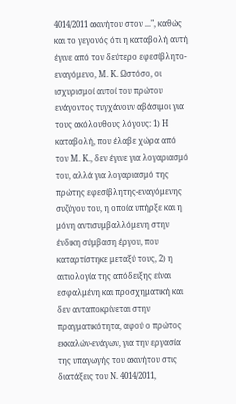4014/2011 ακινήτου στον ...", καθώς και το γεγονός ότι η καταβολή αυτή έγινε από τον δεύτερο εφεσίβλητο-εναγόμενο, Μ. Κ. Ωστόσο, οι ισχυρισμοί αυτοί του πρώτου ενάγοντος τυγχάνουν αβάσιμοι για τους ακόλουθους λόγους: 1) Η καταβολή, που έλαβε χώρα από τον Μ. Κ., δεν έγινε για λογαριασμό του, αλλά για λογαριασμό της πρώτης εφεσίβλητης-εναγόμενης συζύγου του, η οποία υπήρξε και η μόνη αντισυμβαλλόμενη στην ένδικη σύμβαση έργου, που καταρτίστηκε μεταξύ τους, 2) η αιτιολογία της απόδειξης είναι εσφαλμένη και προσχηματική και δεν ανταποκρίνεται στην πραγματικότητα, αφού ο πρώτος εκκαλών-ενάγων, για την εργασία της υπαγωγής του ακινήτου στις διατάξεις του Ν. 4014/2011,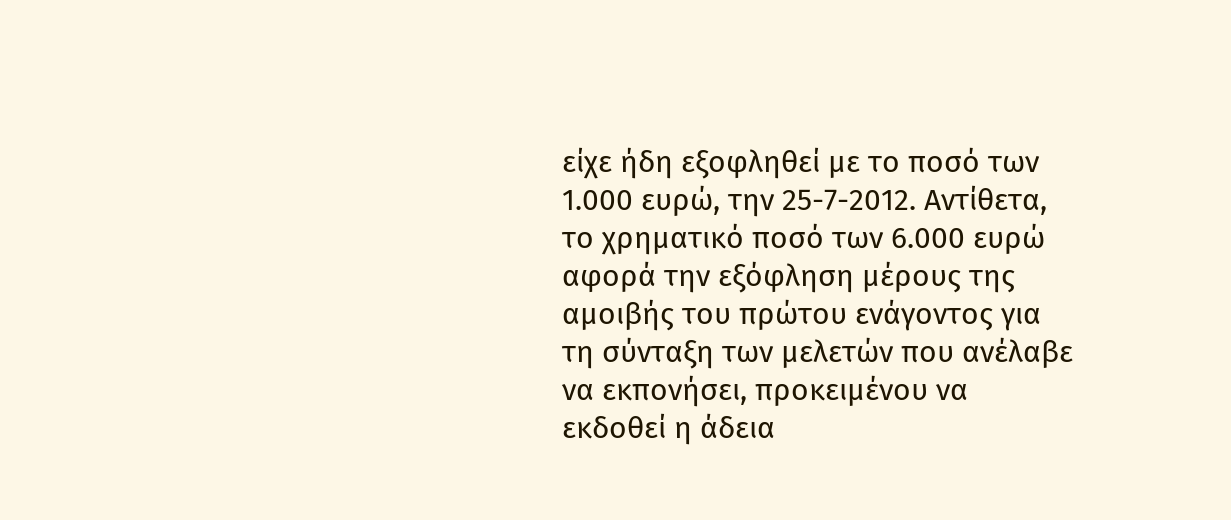είχε ήδη εξοφληθεί με το ποσό των 1.000 ευρώ, την 25-7-2012. Αντίθετα, το χρηματικό ποσό των 6.000 ευρώ αφορά την εξόφληση μέρους της αμοιβής του πρώτου ενάγοντος για τη σύνταξη των μελετών που ανέλαβε να εκπονήσει, προκειμένου να εκδοθεί η άδεια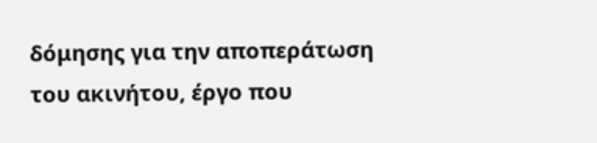δόμησης για την αποπεράτωση του ακινήτου, έργο που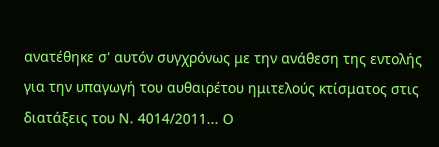ανατέθηκε σ' αυτόν συγχρόνως με την ανάθεση της εντολής για την υπαγωγή του αυθαιρέτου ημιτελούς κτίσματος στις διατάξεις του Ν. 4014/2011... Ο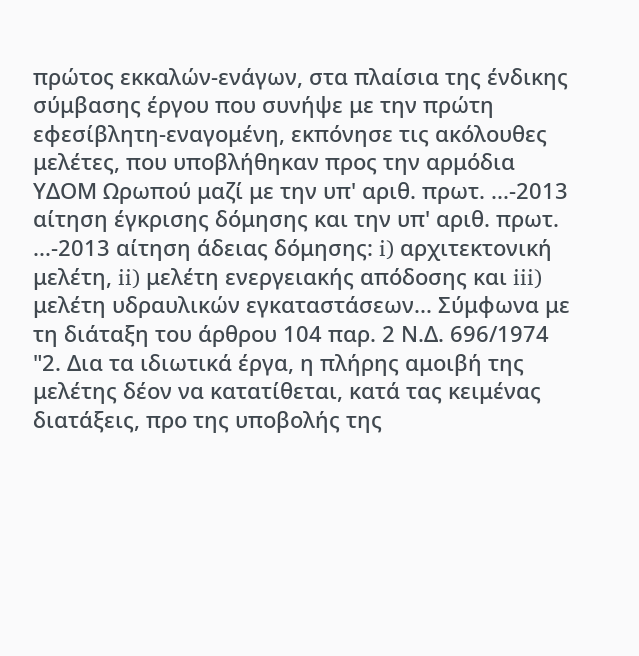πρώτος εκκαλών-ενάγων, στα πλαίσια της ένδικης σύμβασης έργου που συνήψε με την πρώτη εφεσίβλητη-εναγομένη, εκπόνησε τις ακόλουθες μελέτες, που υποβλήθηκαν προς την αρμόδια ΥΔΟΜ Ωρωπού μαζί με την υπ' αριθ. πρωτ. ...-2013 αίτηση έγκρισης δόμησης και την υπ' αριθ. πρωτ. ...-2013 αίτηση άδειας δόμησης: i) αρχιτεκτονική μελέτη, ii) μελέτη ενεργειακής απόδοσης και iii) μελέτη υδραυλικών εγκαταστάσεων... Σύμφωνα με τη διάταξη του άρθρου 104 παρ. 2 Ν.Δ. 696/1974 "2. Δια τα ιδιωτικά έργα, η πλήρης αμοιβή της μελέτης δέον να κατατίθεται, κατά τας κειμένας διατάξεις, προ της υποβολής της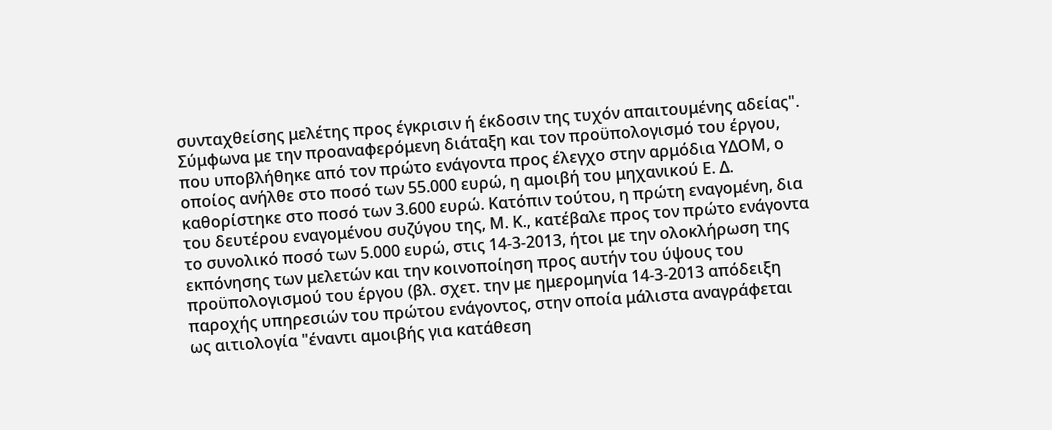συνταχθείσης μελέτης προς έγκρισιν ή έκδοσιν της τυχόν απαιτουμένης αδείας". Σύμφωνα με την προαναφερόμενη διάταξη και τον προϋπολογισμό του έργου, που υποβλήθηκε από τον πρώτο ενάγοντα προς έλεγχο στην αρμόδια ΥΔΟΜ, ο οποίος ανήλθε στο ποσό των 55.000 ευρώ, η αμοιβή του μηχανικού Ε. Δ. καθορίστηκε στο ποσό των 3.600 ευρώ. Κατόπιν τούτου, η πρώτη εναγομένη, δια του δευτέρου εναγομένου συζύγου της, Μ. Κ., κατέβαλε προς τον πρώτο ενάγοντα το συνολικό ποσό των 5.000 ευρώ, στις 14-3-2013, ήτοι με την ολοκλήρωση της εκπόνησης των μελετών και την κοινοποίηση προς αυτήν του ύψους του προϋπολογισμού του έργου (βλ. σχετ. την με ημερομηνία 14-3-2013 απόδειξη παροχής υπηρεσιών του πρώτου ενάγοντος, στην οποία μάλιστα αναγράφεται ως αιτιολογία "έναντι αμοιβής για κατάθεση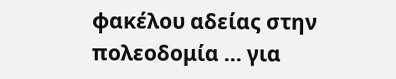φακέλου αδείας στην πολεοδομία ... για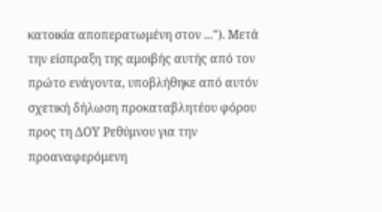κατοικία αποπερατωμένη στον ..."). Μετά την είσπραξη της αμοιβής αυτής από τον πρώτο ενάγοντα, υποβλήθηκε από αυτόν σχετική δήλωση προκαταβλητέου φόρου προς τη ΔΟΥ Ρεθύμνου για την προαναφερόμενη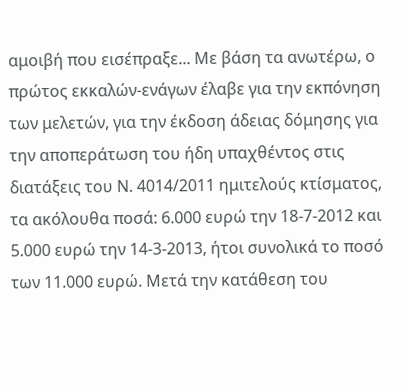αμοιβή που εισέπραξε... Με βάση τα ανωτέρω, ο πρώτος εκκαλών-ενάγων έλαβε για την εκπόνηση των μελετών, για την έκδοση άδειας δόμησης για την αποπεράτωση του ήδη υπαχθέντος στις διατάξεις του Ν. 4014/2011 ημιτελούς κτίσματος, τα ακόλουθα ποσά: 6.000 ευρώ την 18-7-2012 και 5.000 ευρώ την 14-3-2013, ήτοι συνολικά το ποσό των 11.000 ευρώ. Μετά την κατάθεση του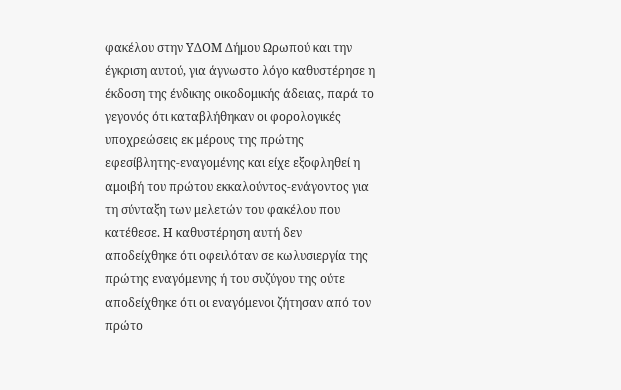φακέλου στην ΥΔΟΜ Δήμου Ωρωπού και την έγκριση αυτού, για άγνωστο λόγο καθυστέρησε η έκδοση της ένδικης οικοδομικής άδειας, παρά το γεγονός ότι καταβλήθηκαν οι φορολογικές υποχρεώσεις εκ μέρους της πρώτης εφεσίβλητης-εναγομένης και είχε εξοφληθεί η αμοιβή του πρώτου εκκαλούντος-ενάγοντος για τη σύνταξη των μελετών του φακέλου που κατέθεσε. Η καθυστέρηση αυτή δεν αποδείχθηκε ότι οφειλόταν σε κωλυσιεργία της πρώτης εναγόμενης ή του συζύγου της ούτε αποδείχθηκε ότι οι εναγόμενοι ζήτησαν από τον πρώτο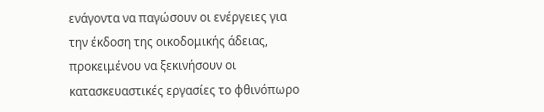ενάγοντα να παγώσουν οι ενέργειες για την έκδοση της οικοδομικής άδειας, προκειμένου να ξεκινήσουν οι κατασκευαστικές εργασίες το φθινόπωρο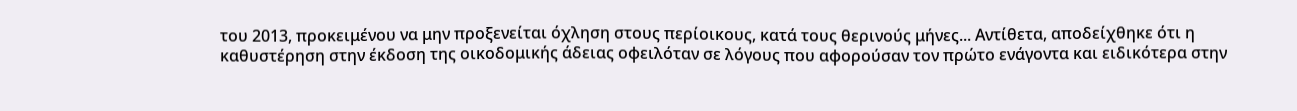του 2013, προκειμένου να μην προξενείται όχληση στους περίοικους, κατά τους θερινούς μήνες... Αντίθετα, αποδείχθηκε ότι η καθυστέρηση στην έκδοση της οικοδομικής άδειας οφειλόταν σε λόγους που αφορούσαν τον πρώτο ενάγοντα και ειδικότερα στην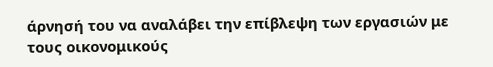άρνησή του να αναλάβει την επίβλεψη των εργασιών με τους οικονομικούς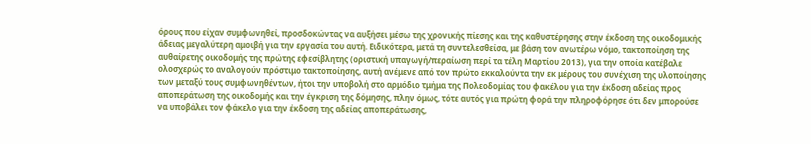όρους που είχαν συμφωνηθεί, προσδοκώντας να αυξήσει μέσω της χρονικής πίεσης και της καθυστέρησης στην έκδοση της οικοδομικής άδειας μεγαλύτερη αμοιβή για την εργασία του αυτή. Ειδικότερα, μετά τη συντελεσθείσα, με βάση τον ανωτέρω νόμο, τακτοποίηση της αυθαίρετης οικοδομής της πρώτης εφεσίβλητης (οριστική υπαγωγή/περαίωση περί τα τέλη Μαρτίου 2013), για την οποία κατέβαλε ολοσχερώς το αναλογούν πρόστιμο τακτοποίησης, αυτή ανέμενε από τον πρώτο εκκαλούντα την εκ μέρους του συνέχιση της υλοποίησης των μεταξύ τους συμφωνηθέντων, ήτοι την υποβολή στο αρμόδιο τμήμα της Πολεοδομίας του φακέλου για την έκδοση αδείας προς αποπεράτωση της οικοδομής και την έγκριση της δόμησης, πλην όμως, τότε αυτός για πρώτη φορά την πληροφόρησε ότι δεν μπορούσε να υποβάλει τον φάκελο για την έκδοση της αδείας αποπεράτωσης,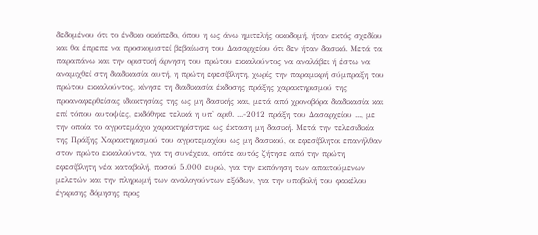δεδομένου ότι το ένδικο οικόπεδο, όπου η ως άνω ημιτελής οικοδομή, ήταν εκτός σχεδίου και θα έπρεπε να προσκομιστεί βεβαίωση του Δασαρχείου ότι δεν ήταν δασικό. Μετά τα παραπάνω και την οριστική άρνηση του πρώτου εκκαλούντος να αναλάβει ή έστω να αναμιχθεί στη διαδικασία αυτή, η πρώτη εφεσίβλητη, χωρίς την παραμικρή σύμπραξη του πρώτου εκκαλούντος, κίνησε τη διαδικασία έκδοσης πράξης χαρακτηρισμού της προαναφερθείσας ιδιοκτησίας της ως μη δασικής και, μετά από χρονοβόρα διαδικασία και επί τόπου αυτοψίες, εκδόθηκε τελικά η υπ' αριθ. ...-2012 πράξη του Δασαρχείου ..., με την οποία το αγροτεμάχιο χαρακτηρίστηκε ως έκταση μη δασική. Μετά την τελεσιδικία της Πράξης Χαρακτηρισμού του αγροτεμαχίου ως μη δασικού, οι εφεσίβλητοι επανήλθαν στον πρώτο εκκαλούντα, για τη συνέχεια, οπότε αυτός ζήτησε από την πρώτη εφεσίβλητη νέα καταβολή, ποσού 5.000 ευρώ, για την εκπόνηση των απαιτούμενων μελετών και την πληρωμή των αναλογούντων εξόδων, για την υποβολή του φακέλου έγκρισης δόμησης προς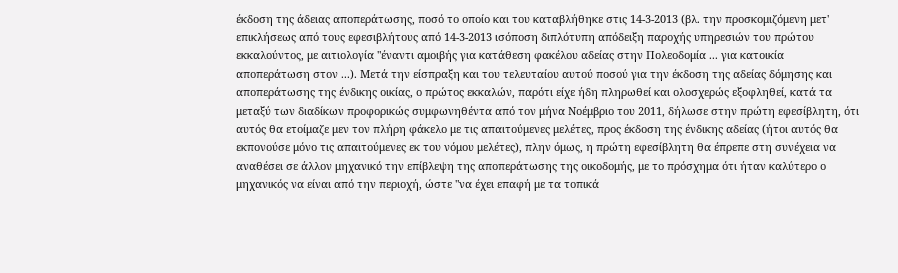έκδοση της άδειας αποπεράτωσης, ποσό το οποίο και του καταβλήθηκε στις 14-3-2013 (βλ. την προσκομιζόμενη μετ' επικλήσεως από τους εφεσιβλήτους από 14-3-2013 ισόποση διπλότυπη απόδειξη παροχής υπηρεσιών του πρώτου εκκαλούντος, με αιτιολογία "έναντι αμοιβής για κατάθεση φακέλου αδείας στην Πολεοδομία ... για κατοικία αποπεράτωση στον ...). Μετά την είσπραξη και του τελευταίου αυτού ποσού για την έκδοση της αδείας δόμησης και αποπεράτωσης της ένδικης οικίας, ο πρώτος εκκαλών, παρότι είχε ήδη πληρωθεί και ολοσχερώς εξοφληθεί, κατά τα μεταξύ των διαδίκων προφορικώς συμφωνηθέντα από τον μήνα Νοέμβριο του 2011, δήλωσε στην πρώτη εφεσίβλητη, ότι αυτός θα ετοίμαζε μεν τον πλήρη φάκελο με τις απαιτούμενες μελέτες, προς έκδοση της ένδικης αδείας (ήτοι αυτός θα εκπονούσε μόνο τις απαιτούμενες εκ του νόμου μελέτες), πλην όμως, η πρώτη εφεσίβλητη θα έπρεπε στη συνέχεια να αναθέσει σε άλλον μηχανικό την επίβλεψη της αποπεράτωσης της οικοδομής, με το πρόσχημα ότι ήταν καλύτερο ο μηχανικός να είναι από την περιοχή, ώστε "να έχει επαφή με τα τοπικά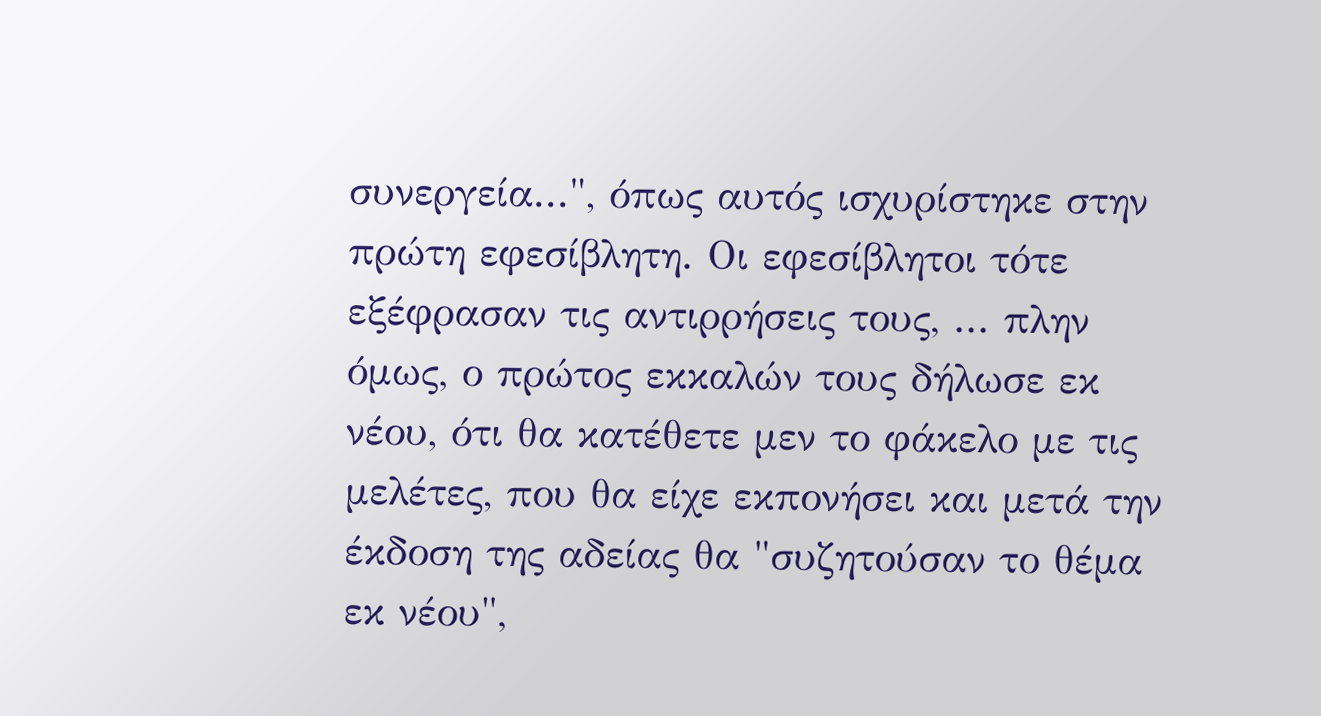συνεργεία...", όπως αυτός ισχυρίστηκε στην πρώτη εφεσίβλητη. Οι εφεσίβλητοι τότε εξέφρασαν τις αντιρρήσεις τους, ... πλην όμως, ο πρώτος εκκαλών τους δήλωσε εκ νέου, ότι θα κατέθετε μεν το φάκελο με τις μελέτες, που θα είχε εκπονήσει και μετά την έκδοση της αδείας θα "συζητούσαν το θέμα εκ νέου",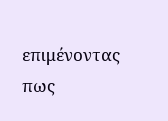επιμένοντας πως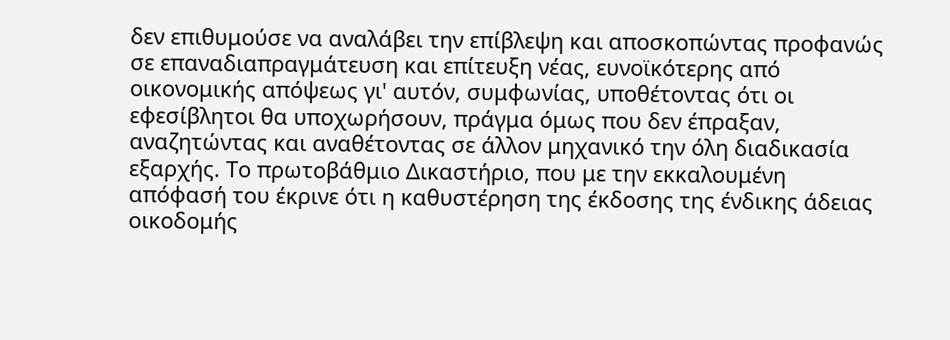δεν επιθυμούσε να αναλάβει την επίβλεψη και αποσκοπώντας προφανώς σε επαναδιαπραγμάτευση και επίτευξη νέας, ευνοϊκότερης από οικονομικής απόψεως γι' αυτόν, συμφωνίας, υποθέτοντας ότι οι εφεσίβλητοι θα υποχωρήσουν, πράγμα όμως που δεν έπραξαν, αναζητώντας και αναθέτοντας σε άλλον μηχανικό την όλη διαδικασία εξαρχής. Το πρωτοβάθμιο Δικαστήριο, που με την εκκαλουμένη απόφασή του έκρινε ότι η καθυστέρηση της έκδοσης της ένδικης άδειας οικοδομής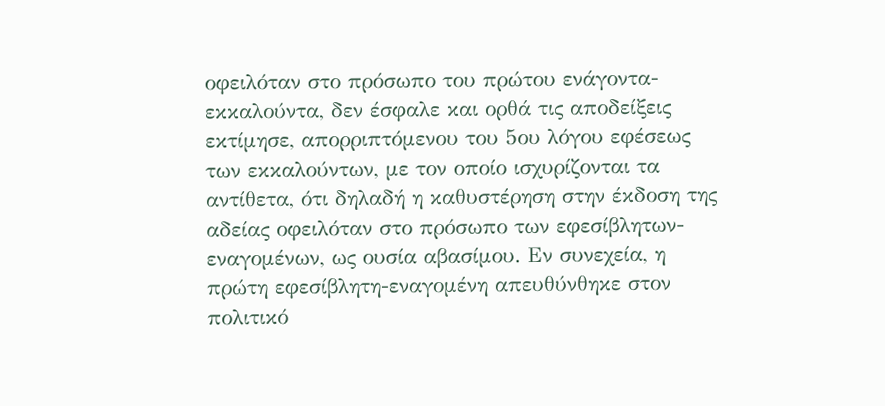οφειλόταν στο πρόσωπο του πρώτου ενάγοντα-εκκαλούντα, δεν έσφαλε και ορθά τις αποδείξεις εκτίμησε, απορριπτόμενου του 5ου λόγου εφέσεως των εκκαλούντων, με τον οποίο ισχυρίζονται τα αντίθετα, ότι δηλαδή η καθυστέρηση στην έκδοση της αδείας οφειλόταν στο πρόσωπο των εφεσίβλητων-εναγομένων, ως ουσία αβασίμου. Εν συνεχεία, η πρώτη εφεσίβλητη-εναγομένη απευθύνθηκε στον πολιτικό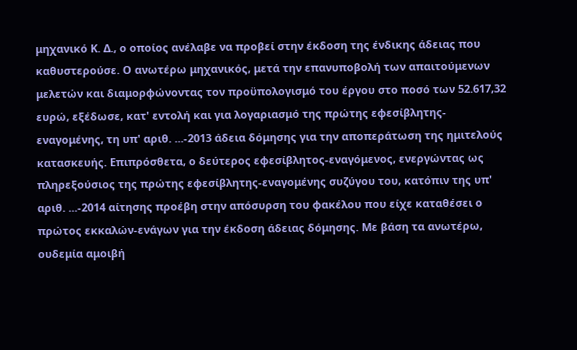μηχανικό Κ. Δ., ο οποίος ανέλαβε να προβεί στην έκδοση της ένδικης άδειας που καθυστερούσε. Ο ανωτέρω μηχανικός, μετά την επανυποβολή των απαιτούμενων μελετών και διαμορφώνοντας τον προϋπολογισμό του έργου στο ποσό των 52.617,32 ευρώ, εξέδωσε, κατ' εντολή και για λογαριασμό της πρώτης εφεσίβλητης-εναγομένης, τη υπ' αριθ. ...-2013 άδεια δόμησης για την αποπεράτωση της ημιτελούς κατασκευής. Επιπρόσθετα, ο δεύτερος εφεσίβλητος-εναγόμενος, ενεργώντας ως πληρεξούσιος της πρώτης εφεσίβλητης-εναγομένης συζύγου του, κατόπιν της υπ' αριθ. ...-2014 αίτησης προέβη στην απόσυρση του φακέλου που είχε καταθέσει ο πρώτος εκκαλών-ενάγων για την έκδοση άδειας δόμησης. Με βάση τα ανωτέρω, ουδεμία αμοιβή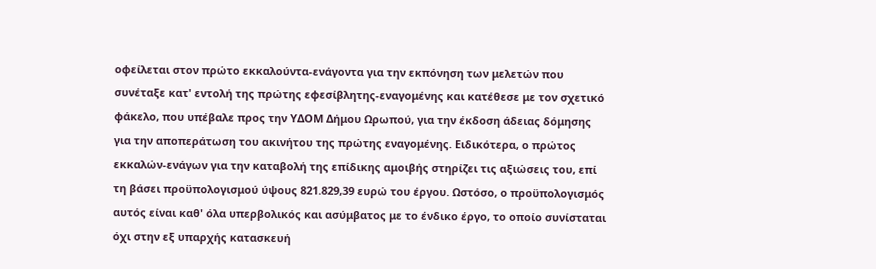οφείλεται στον πρώτο εκκαλούντα-ενάγοντα για την εκπόνηση των μελετών που συνέταξε κατ' εντολή της πρώτης εφεσίβλητης-εναγομένης και κατέθεσε με τον σχετικό φάκελο, που υπέβαλε προς την ΥΔΟΜ Δήμου Ωρωπού, για την έκδοση άδειας δόμησης για την αποπεράτωση του ακινήτου της πρώτης εναγομένης. Ειδικότερα, ο πρώτος εκκαλών-ενάγων για την καταβολή της επίδικης αμοιβής στηρίζει τις αξιώσεις του, επί τη βάσει προϋπολογισμού ύψους 821.829,39 ευρώ του έργου. Ωστόσο, ο προϋπολογισμός αυτός είναι καθ' όλα υπερβολικός και ασύμβατος με το ένδικο έργο, το οποίο συνίσταται όχι στην εξ υπαρχής κατασκευή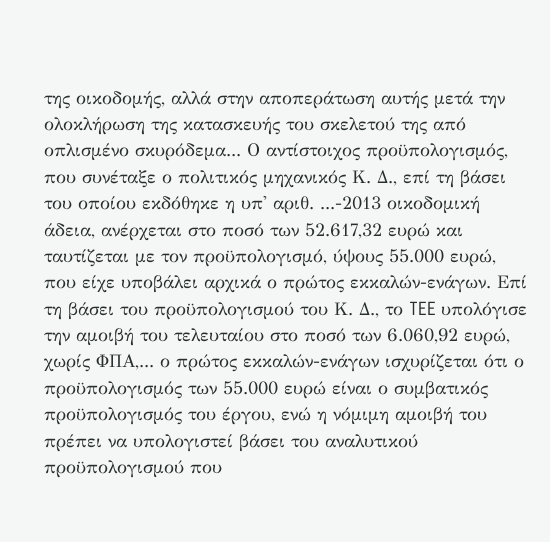της οικοδομής, αλλά στην αποπεράτωση αυτής μετά την ολοκλήρωση της κατασκευής του σκελετού της από οπλισμένο σκυρόδεμα... Ο αντίστοιχος προϋπολογισμός, που συνέταξε ο πολιτικός μηχανικός Κ. Δ., επί τη βάσει του οποίου εκδόθηκε η υπ' αριθ. ...-2013 οικοδομική άδεια, ανέρχεται στο ποσό των 52.617,32 ευρώ και ταυτίζεται με τον προϋπολογισμό, ύψους 55.000 ευρώ, που είχε υποβάλει αρχικά ο πρώτος εκκαλών-ενάγων. Επί τη βάσει του προϋπολογισμού του Κ. Δ., το TEE υπολόγισε την αμοιβή του τελευταίου στο ποσό των 6.060,92 ευρώ, χωρίς ΦΠΑ,... ο πρώτος εκκαλών-ενάγων ισχυρίζεται ότι ο προϋπολογισμός των 55.000 ευρώ είναι ο συμβατικός προϋπολογισμός του έργου, ενώ η νόμιμη αμοιβή του πρέπει να υπολογιστεί βάσει του αναλυτικού προϋπολογισμού που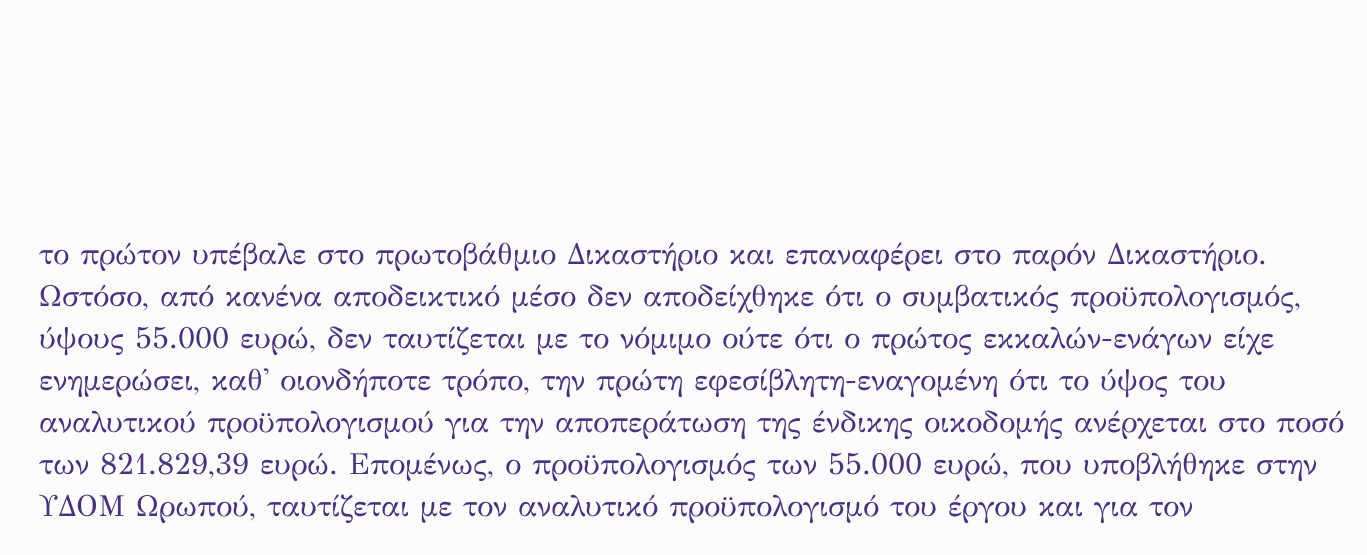το πρώτον υπέβαλε στο πρωτοβάθμιο Δικαστήριο και επαναφέρει στο παρόν Δικαστήριο. Ωστόσο, από κανένα αποδεικτικό μέσο δεν αποδείχθηκε ότι ο συμβατικός προϋπολογισμός, ύψους 55.000 ευρώ, δεν ταυτίζεται με το νόμιμο ούτε ότι ο πρώτος εκκαλών-ενάγων είχε ενημερώσει, καθ' οιονδήποτε τρόπο, την πρώτη εφεσίβλητη-εναγομένη ότι το ύψος του αναλυτικού προϋπολογισμού για την αποπεράτωση της ένδικης οικοδομής ανέρχεται στο ποσό των 821.829,39 ευρώ. Επομένως, ο προϋπολογισμός των 55.000 ευρώ, που υποβλήθηκε στην ΥΔΟΜ Ωρωπού, ταυτίζεται με τον αναλυτικό προϋπολογισμό του έργου και για τον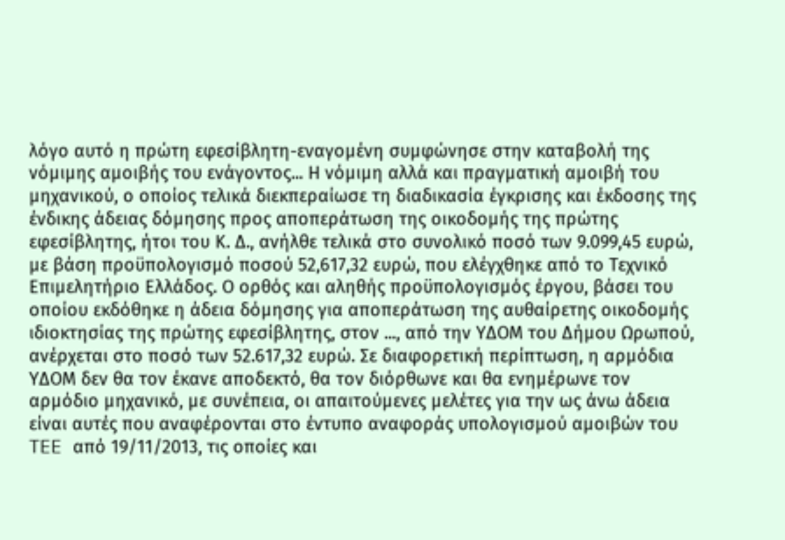λόγο αυτό η πρώτη εφεσίβλητη-εναγομένη συμφώνησε στην καταβολή της νόμιμης αμοιβής του ενάγοντος... Η νόμιμη αλλά και πραγματική αμοιβή του μηχανικού, ο οποίος τελικά διεκπεραίωσε τη διαδικασία έγκρισης και έκδοσης της ένδικης άδειας δόμησης προς αποπεράτωση της οικοδομής της πρώτης εφεσίβλητης, ήτοι του Κ. Δ., ανήλθε τελικά στο συνολικό ποσό των 9.099,45 ευρώ, με βάση προϋπολογισμό ποσού 52,617,32 ευρώ, που ελέγχθηκε από το Τεχνικό Επιμελητήριο Ελλάδος. Ο ορθός και αληθής προϋπολογισμός έργου, βάσει του οποίου εκδόθηκε η άδεια δόμησης για αποπεράτωση της αυθαίρετης οικοδομής ιδιοκτησίας της πρώτης εφεσίβλητης, στον ..., από την ΥΔΟΜ του Δήμου Ωρωπού, ανέρχεται στο ποσό των 52.617,32 ευρώ. Σε διαφορετική περίπτωση, η αρμόδια ΥΔΟΜ δεν θα τον έκανε αποδεκτό, θα τον διόρθωνε και θα ενημέρωνε τον αρμόδιο μηχανικό, με συνέπεια, οι απαιτούμενες μελέτες για την ως άνω άδεια είναι αυτές που αναφέρονται στο έντυπο αναφοράς υπολογισμού αμοιβών του TEE από 19/11/2013, τις οποίες και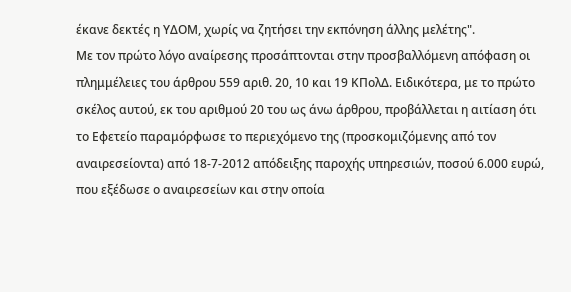έκανε δεκτές η ΥΔΟΜ, χωρίς να ζητήσει την εκπόνηση άλλης μελέτης".
Με τον πρώτο λόγο αναίρεσης προσάπτονται στην προσβαλλόμενη απόφαση οι πλημμέλειες του άρθρου 559 αριθ. 20, 10 και 19 ΚΠολΔ. Ειδικότερα, με το πρώτο σκέλος αυτού, εκ του αριθμού 20 του ως άνω άρθρου, προβάλλεται η αιτίαση ότι το Εφετείο παραμόρφωσε το περιεχόμενο της (προσκομιζόμενης από τον αναιρεσείοντα) από 18-7-2012 απόδειξης παροχής υπηρεσιών, ποσού 6.000 ευρώ, που εξέδωσε ο αναιρεσείων και στην οποία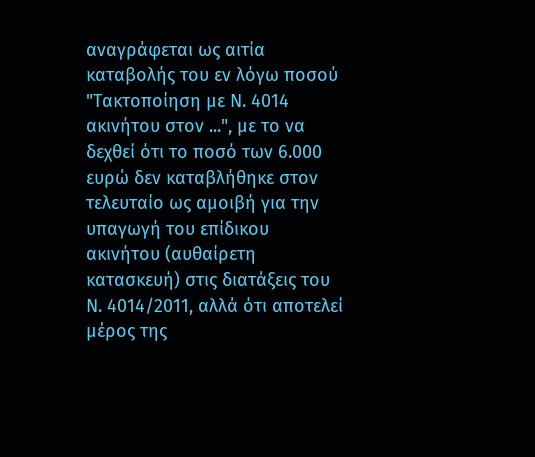αναγράφεται ως αιτία καταβολής του εν λόγω ποσού "Τακτοποίηση με Ν. 4014 ακινήτου στον ...", με το να δεχθεί ότι το ποσό των 6.000 ευρώ δεν καταβλήθηκε στον τελευταίο ως αμοιβή για την υπαγωγή του επίδικου ακινήτου (αυθαίρετη κατασκευή) στις διατάξεις του Ν. 4014/2011, αλλά ότι αποτελεί μέρος της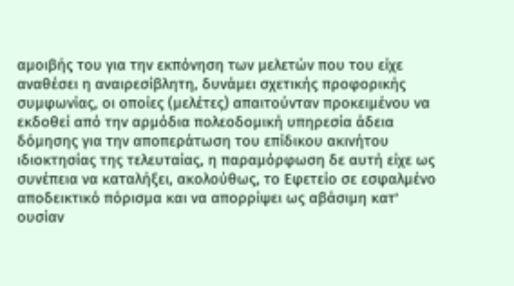αμοιβής του για την εκπόνηση των μελετών που του είχε αναθέσει η αναιρεσίβλητη, δυνάμει σχετικής προφορικής συμφωνίας, οι οποίες (μελέτες) απαιτούνταν προκειμένου να εκδοθεί από την αρμόδια πολεοδομική υπηρεσία άδεια δόμησης για την αποπεράτωση του επίδικου ακινήτου ιδιοκτησίας της τελευταίας, η παραμόρφωση δε αυτή είχε ως συνέπεια να καταλήξει, ακολούθως, το Εφετείο σε εσφαλμένο αποδεικτικό πόρισμα και να απορρίψει ως αβάσιμη κατ' ουσίαν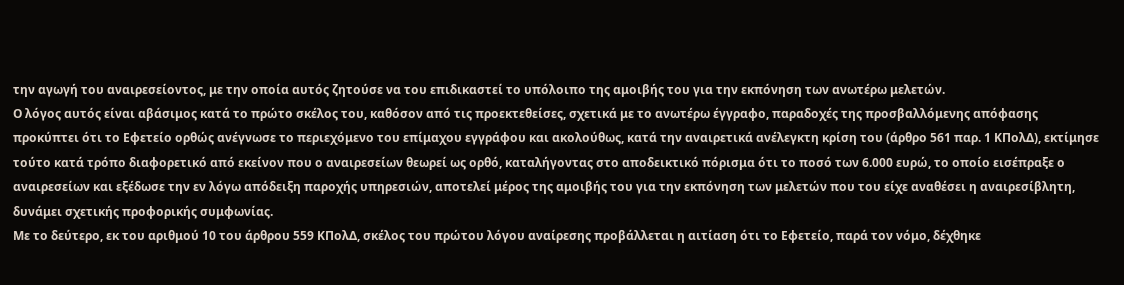την αγωγή του αναιρεσείοντος, με την οποία αυτός ζητούσε να του επιδικαστεί το υπόλοιπο της αμοιβής του για την εκπόνηση των ανωτέρω μελετών.
Ο λόγος αυτός είναι αβάσιμος κατά το πρώτο σκέλος του, καθόσον από τις προεκτεθείσες, σχετικά με το ανωτέρω έγγραφο, παραδοχές της προσβαλλόμενης απόφασης προκύπτει ότι το Εφετείο ορθώς ανέγνωσε το περιεχόμενο του επίμαχου εγγράφου και ακολούθως, κατά την αναιρετικά ανέλεγκτη κρίση του (άρθρο 561 παρ. 1 ΚΠολΔ), εκτίμησε τούτο κατά τρόπο διαφορετικό από εκείνον που ο αναιρεσείων θεωρεί ως ορθό, καταλήγοντας στο αποδεικτικό πόρισμα ότι το ποσό των 6.000 ευρώ, το οποίο εισέπραξε ο αναιρεσείων και εξέδωσε την εν λόγω απόδειξη παροχής υπηρεσιών, αποτελεί μέρος της αμοιβής του για την εκπόνηση των μελετών που του είχε αναθέσει η αναιρεσίβλητη, δυνάμει σχετικής προφορικής συμφωνίας.
Με το δεύτερο, εκ του αριθμού 10 του άρθρου 559 ΚΠολΔ, σκέλος του πρώτου λόγου αναίρεσης προβάλλεται η αιτίαση ότι το Εφετείο, παρά τον νόμο, δέχθηκε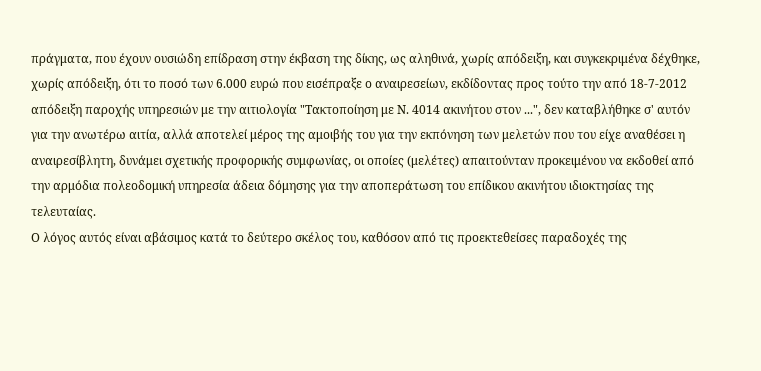πράγματα, που έχουν ουσιώδη επίδραση στην έκβαση της δίκης, ως αληθινά, χωρίς απόδειξη, και συγκεκριμένα δέχθηκε, χωρίς απόδειξη, ότι το ποσό των 6.000 ευρώ που εισέπραξε ο αναιρεσείων, εκδίδοντας προς τούτο την από 18-7-2012 απόδειξη παροχής υπηρεσιών με την αιτιολογία "Τακτοποίηση με Ν. 4014 ακινήτου στον ...", δεν καταβλήθηκε σ' αυτόν για την ανωτέρω αιτία, αλλά αποτελεί μέρος της αμοιβής του για την εκπόνηση των μελετών που του είχε αναθέσει η αναιρεσίβλητη, δυνάμει σχετικής προφορικής συμφωνίας, οι οποίες (μελέτες) απαιτούνταν προκειμένου να εκδοθεί από την αρμόδια πολεοδομική υπηρεσία άδεια δόμησης για την αποπεράτωση του επίδικου ακινήτου ιδιοκτησίας της τελευταίας.
Ο λόγος αυτός είναι αβάσιμος κατά το δεύτερο σκέλος του, καθόσον από τις προεκτεθείσες παραδοχές της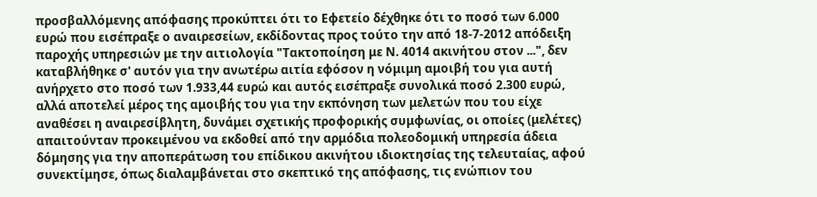προσβαλλόμενης απόφασης προκύπτει ότι το Εφετείο δέχθηκε ότι το ποσό των 6.000 ευρώ που εισέπραξε ο αναιρεσείων, εκδίδοντας προς τούτο την από 18-7-2012 απόδειξη παροχής υπηρεσιών με την αιτιολογία "Τακτοποίηση με Ν. 4014 ακινήτου στον ...", δεν καταβλήθηκε σ' αυτόν για την ανωτέρω αιτία εφόσον η νόμιμη αμοιβή του για αυτή ανήρχετο στο ποσό των 1.933,44 ευρώ και αυτός εισέπραξε συνολικά ποσό 2.300 ευρώ, αλλά αποτελεί μέρος της αμοιβής του για την εκπόνηση των μελετών που του είχε αναθέσει η αναιρεσίβλητη, δυνάμει σχετικής προφορικής συμφωνίας, οι οποίες (μελέτες) απαιτούνταν προκειμένου να εκδοθεί από την αρμόδια πολεοδομική υπηρεσία άδεια δόμησης για την αποπεράτωση του επίδικου ακινήτου ιδιοκτησίας της τελευταίας, αφού συνεκτίμησε, όπως διαλαμβάνεται στο σκεπτικό της απόφασης, τις ενώπιον του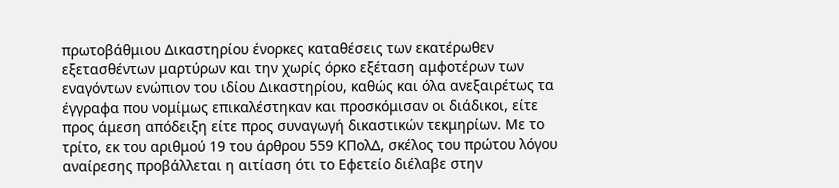πρωτοβάθμιου Δικαστηρίου ένορκες καταθέσεις των εκατέρωθεν εξετασθέντων μαρτύρων και την χωρίς όρκο εξέταση αμφοτέρων των εναγόντων ενώπιον του ιδίου Δικαστηρίου, καθώς και όλα ανεξαιρέτως τα έγγραφα που νομίμως επικαλέστηκαν και προσκόμισαν οι διάδικοι, είτε προς άμεση απόδειξη είτε προς συναγωγή δικαστικών τεκμηρίων. Με το τρίτο, εκ του αριθμού 19 του άρθρου 559 ΚΠολΔ, σκέλος του πρώτου λόγου αναίρεσης προβάλλεται η αιτίαση ότι το Εφετείο διέλαβε στην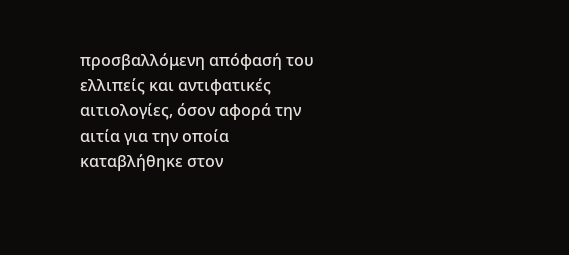προσβαλλόμενη απόφασή του ελλιπείς και αντιφατικές αιτιολογίες, όσον αφορά την αιτία για την οποία καταβλήθηκε στον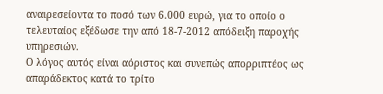αναιρεσείοντα το ποσό των 6.000 ευρώ, για το οποίο ο τελευταίος εξέδωσε την από 18-7-2012 απόδειξη παροχής υπηρεσιών.
Ο λόγος αυτός είναι αόριστος και συνεπώς απορριπτέος ως απαράδεκτος κατά το τρίτο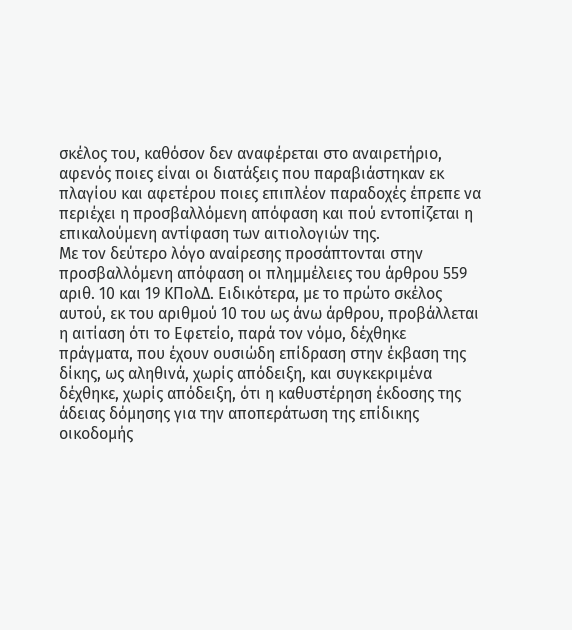σκέλος του, καθόσον δεν αναφέρεται στο αναιρετήριο, αφενός ποιες είναι οι διατάξεις που παραβιάστηκαν εκ πλαγίου και αφετέρου ποιες επιπλέον παραδοχές έπρεπε να περιέχει η προσβαλλόμενη απόφαση και πού εντοπίζεται η επικαλούμενη αντίφαση των αιτιολογιών της.
Με τον δεύτερο λόγο αναίρεσης προσάπτονται στην προσβαλλόμενη απόφαση οι πλημμέλειες του άρθρου 559 αριθ. 10 και 19 ΚΠολΔ. Ειδικότερα, με το πρώτο σκέλος αυτού, εκ του αριθμού 10 του ως άνω άρθρου, προβάλλεται η αιτίαση ότι το Εφετείο, παρά τον νόμο, δέχθηκε πράγματα, που έχουν ουσιώδη επίδραση στην έκβαση της δίκης, ως αληθινά, χωρίς απόδειξη, και συγκεκριμένα δέχθηκε, χωρίς απόδειξη, ότι η καθυστέρηση έκδοσης της άδειας δόμησης για την αποπεράτωση της επίδικης οικοδομής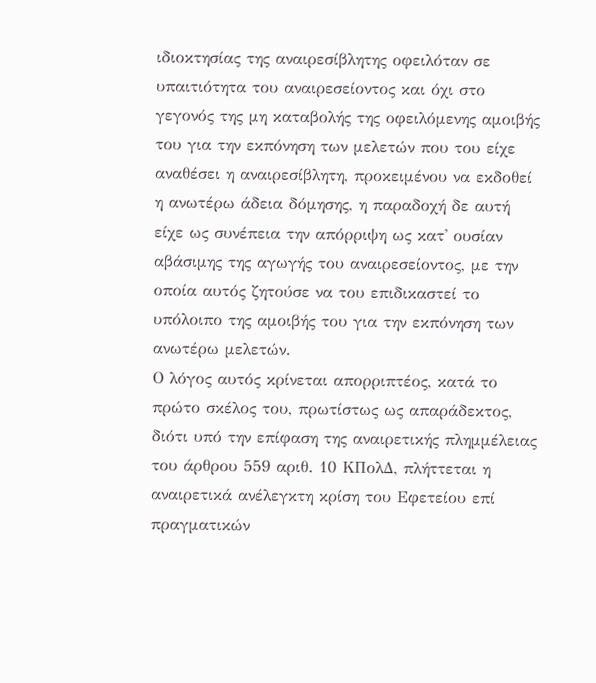ιδιοκτησίας της αναιρεσίβλητης οφειλόταν σε υπαιτιότητα του αναιρεσείοντος και όχι στο γεγονός της μη καταβολής της οφειλόμενης αμοιβής του για την εκπόνηση των μελετών που του είχε αναθέσει η αναιρεσίβλητη, προκειμένου να εκδοθεί η ανωτέρω άδεια δόμησης, η παραδοχή δε αυτή είχε ως συνέπεια την απόρριψη ως κατ' ουσίαν αβάσιμης της αγωγής του αναιρεσείοντος, με την οποία αυτός ζητούσε να του επιδικαστεί το υπόλοιπο της αμοιβής του για την εκπόνηση των ανωτέρω μελετών.
Ο λόγος αυτός κρίνεται απορριπτέος, κατά το πρώτο σκέλος του, πρωτίστως ως απαράδεκτος, διότι υπό την επίφαση της αναιρετικής πλημμέλειας του άρθρου 559 αριθ. 10 ΚΠολΔ, πλήττεται η αναιρετικά ανέλεγκτη κρίση του Εφετείου επί πραγματικών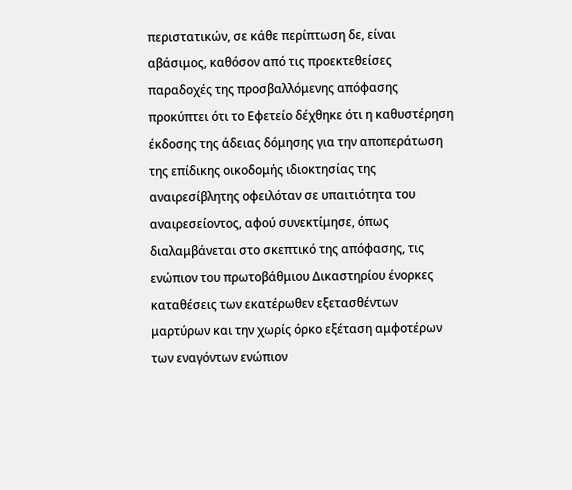περιστατικών, σε κάθε περίπτωση δε, είναι αβάσιμος, καθόσον από τις προεκτεθείσες παραδοχές της προσβαλλόμενης απόφασης προκύπτει ότι το Εφετείο δέχθηκε ότι η καθυστέρηση έκδοσης της άδειας δόμησης για την αποπεράτωση της επίδικης οικοδομής ιδιοκτησίας της αναιρεσίβλητης οφειλόταν σε υπαιτιότητα του αναιρεσείοντος, αφού συνεκτίμησε, όπως διαλαμβάνεται στο σκεπτικό της απόφασης, τις ενώπιον του πρωτοβάθμιου Δικαστηρίου ένορκες καταθέσεις των εκατέρωθεν εξετασθέντων μαρτύρων και την χωρίς όρκο εξέταση αμφοτέρων των εναγόντων ενώπιον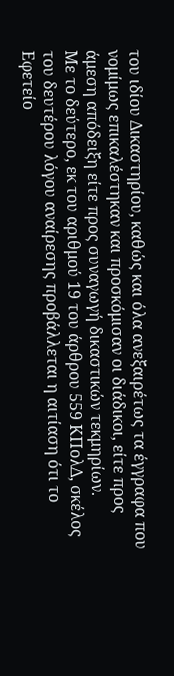του ιδίου Δικαστηρίου, καθώς και όλα ανεξαιρέτως τα έγγραφα που νομίμως επικαλέστηκαν και προσκόμισαν οι διάδικοι, είτε προς άμεση απόδειξη είτε προς συναγωγή δικαστικών τεκμηρίων.
Με το δεύτερο, εκ του αριθμού 19 του άρθρου 559 ΚΠολΔ, σκέλος του δευτέρου λόγου αναίρεσης προβάλλεται η αιτίαση ότι το Εφετείο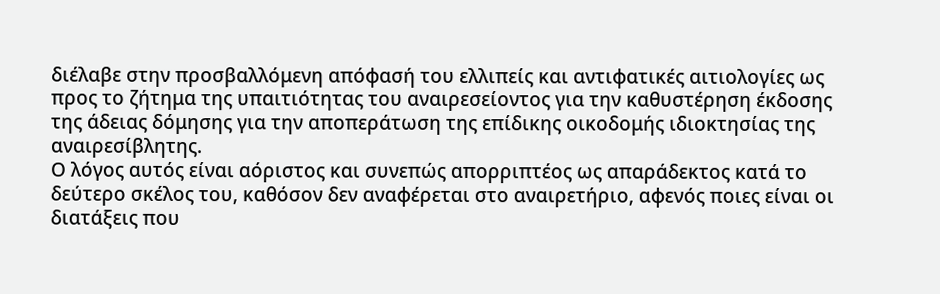διέλαβε στην προσβαλλόμενη απόφασή του ελλιπείς και αντιφατικές αιτιολογίες ως προς το ζήτημα της υπαιτιότητας του αναιρεσείοντος για την καθυστέρηση έκδοσης της άδειας δόμησης για την αποπεράτωση της επίδικης οικοδομής ιδιοκτησίας της αναιρεσίβλητης.
Ο λόγος αυτός είναι αόριστος και συνεπώς απορριπτέος ως απαράδεκτος κατά το δεύτερο σκέλος του, καθόσον δεν αναφέρεται στο αναιρετήριο, αφενός ποιες είναι οι διατάξεις που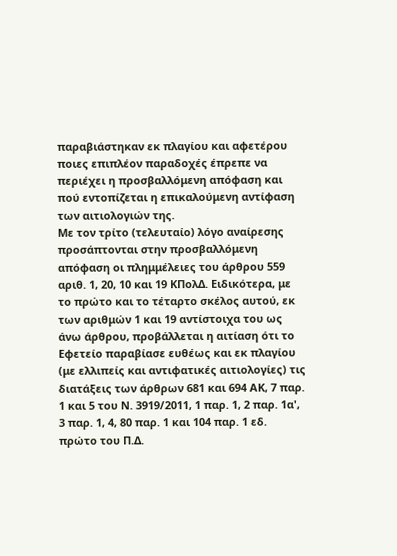παραβιάστηκαν εκ πλαγίου και αφετέρου ποιες επιπλέον παραδοχές έπρεπε να περιέχει η προσβαλλόμενη απόφαση και πού εντοπίζεται η επικαλούμενη αντίφαση των αιτιολογιών της.
Με τον τρίτο (τελευταίο) λόγο αναίρεσης προσάπτονται στην προσβαλλόμενη απόφαση οι πλημμέλειες του άρθρου 559 αριθ. 1, 20, 10 και 19 ΚΠολΔ. Ειδικότερα, με το πρώτο και το τέταρτο σκέλος αυτού, εκ των αριθμών 1 και 19 αντίστοιχα του ως άνω άρθρου, προβάλλεται η αιτίαση ότι το Εφετείο παραβίασε ευθέως και εκ πλαγίου (με ελλιπείς και αντιφατικές αιτιολογίες) τις διατάξεις των άρθρων 681 και 694 ΑΚ, 7 παρ. 1 και 5 του Ν. 3919/2011, 1 παρ. 1, 2 παρ. 1α', 3 παρ. 1, 4, 80 παρ. 1 και 104 παρ. 1 εδ. πρώτο του Π.Δ.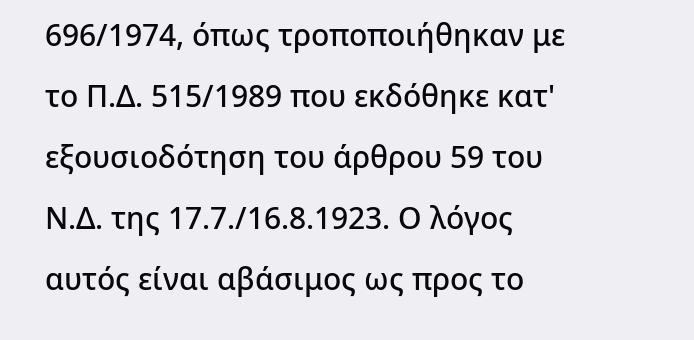696/1974, όπως τροποποιήθηκαν με το Π.Δ. 515/1989 που εκδόθηκε κατ' εξουσιοδότηση του άρθρου 59 του Ν.Δ. της 17.7./16.8.1923. Ο λόγος αυτός είναι αβάσιμος ως προς το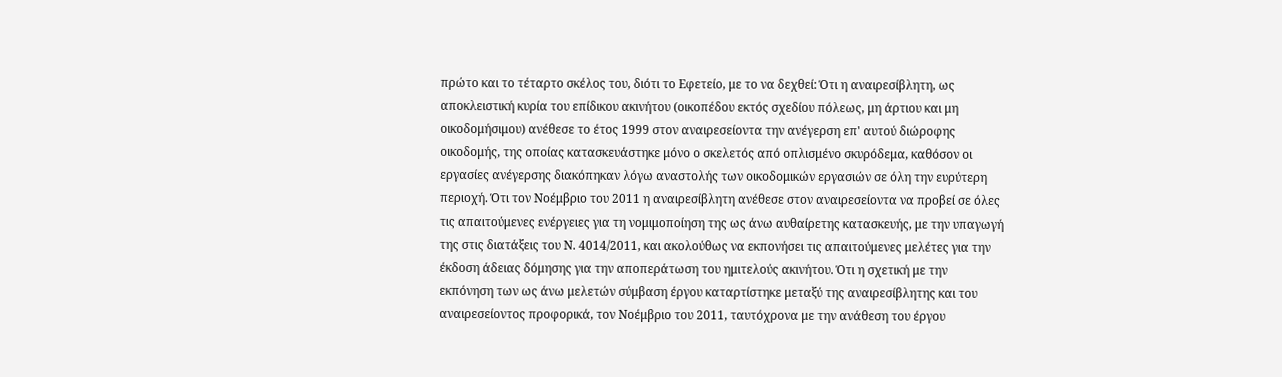πρώτο και το τέταρτο σκέλος του, διότι το Εφετείο, με το να δεχθεί: Ότι η αναιρεσίβλητη, ως αποκλειστική κυρία του επίδικου ακινήτου (οικοπέδου εκτός σχεδίου πόλεως, μη άρτιου και μη οικοδομήσιμου) ανέθεσε το έτος 1999 στον αναιρεσείοντα την ανέγερση επ' αυτού διώροφης οικοδομής, της οποίας κατασκευάστηκε μόνο ο σκελετός από οπλισμένο σκυρόδεμα, καθόσον οι εργασίες ανέγερσης διακόπηκαν λόγω αναστολής των οικοδομικών εργασιών σε όλη την ευρύτερη περιοχή. Ότι τον Νοέμβριο του 2011 η αναιρεσίβλητη ανέθεσε στον αναιρεσείοντα να προβεί σε όλες τις απαιτούμενες ενέργειες για τη νομιμοποίηση της ως άνω αυθαίρετης κατασκευής, με την υπαγωγή της στις διατάξεις του Ν. 4014/2011, και ακολούθως να εκπονήσει τις απαιτούμενες μελέτες για την έκδοση άδειας δόμησης για την αποπεράτωση του ημιτελούς ακινήτου. Ότι η σχετική με την εκπόνηση των ως άνω μελετών σύμβαση έργου καταρτίστηκε μεταξύ της αναιρεσίβλητης και του αναιρεσείοντος προφορικά, τον Νοέμβριο του 2011, ταυτόχρονα με την ανάθεση του έργου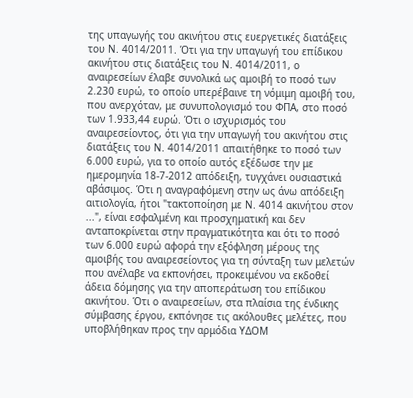της υπαγωγής του ακινήτου στις ευεργετικές διατάξεις του Ν. 4014/2011. Ότι για την υπαγωγή του επίδικου ακινήτου στις διατάξεις του Ν. 4014/2011, ο αναιρεσείων έλαβε συνολικά ως αμοιβή το ποσό των 2.230 ευρώ, το οποίο υπερέβαινε τη νόμιμη αμοιβή του, που ανερχόταν, με συνυπολογισμό του ΦΠΑ, στο ποσό των 1.933,44 ευρώ. Ότι ο ισχυρισμός του αναιρεσείοντος, ότι για την υπαγωγή του ακινήτου στις διατάξεις του Ν. 4014/2011 απαιτήθηκε το ποσό των 6.000 ευρώ, για το οποίο αυτός εξέδωσε την με ημερομηνία 18-7-2012 απόδειξη, τυγχάνει ουσιαστικά αβάσιμος. Ότι η αναγραφόμενη στην ως άνω απόδειξη αιτιολογία, ήτοι "τακτοποίηση με Ν. 4014 ακινήτου στον ...", είναι εσφαλμένη και προσχηματική και δεν ανταποκρίνεται στην πραγματικότητα και ότι το ποσό των 6.000 ευρώ αφορά την εξόφληση μέρους της αμοιβής του αναιρεσείοντος για τη σύνταξη των μελετών που ανέλαβε να εκπονήσει, προκειμένου να εκδοθεί άδεια δόμησης για την αποπεράτωση του επίδικου ακινήτου. Ότι ο αναιρεσείων, στα πλαίσια της ένδικης σύμβασης έργου, εκπόνησε τις ακόλουθες μελέτες, που υποβλήθηκαν προς την αρμόδια ΥΔΟΜ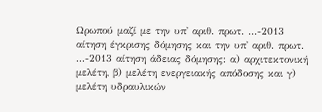Ωρωπού μαζί με την υπ' αριθ. πρωτ. ...-2013 αίτηση έγκρισης δόμησης και την υπ' αριθ. πρωτ. ...-2013 αίτηση άδειας δόμησης: α) αρχιτεκτονική μελέτη, β) μελέτη ενεργειακής απόδοσης και γ) μελέτη υδραυλικών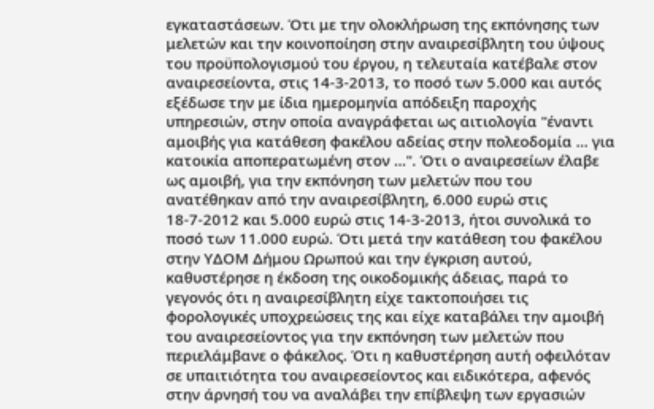εγκαταστάσεων. Ότι με την ολοκλήρωση της εκπόνησης των μελετών και την κοινοποίηση στην αναιρεσίβλητη του ύψους του προϋπολογισμού του έργου, η τελευταία κατέβαλε στον αναιρεσείοντα, στις 14-3-2013, το ποσό των 5.000 και αυτός εξέδωσε την με ίδια ημερομηνία απόδειξη παροχής υπηρεσιών, στην οποία αναγράφεται ως αιτιολογία "έναντι αμοιβής για κατάθεση φακέλου αδείας στην πολεοδομία ... για κατοικία αποπερατωμένη στον ...". Ότι ο αναιρεσείων έλαβε ως αμοιβή, για την εκπόνηση των μελετών που του ανατέθηκαν από την αναιρεσίβλητη, 6.000 ευρώ στις 18-7-2012 και 5.000 ευρώ στις 14-3-2013, ήτοι συνολικά το ποσό των 11.000 ευρώ. Ότι μετά την κατάθεση του φακέλου στην ΥΔΟΜ Δήμου Ωρωπού και την έγκριση αυτού, καθυστέρησε η έκδοση της οικοδομικής άδειας, παρά το γεγονός ότι η αναιρεσίβλητη είχε τακτοποιήσει τις φορολογικές υποχρεώσεις της και είχε καταβάλει την αμοιβή του αναιρεσείοντος για την εκπόνηση των μελετών που περιελάμβανε ο φάκελος. Ότι η καθυστέρηση αυτή οφειλόταν σε υπαιτιότητα του αναιρεσείοντος και ειδικότερα, αφενός στην άρνησή του να αναλάβει την επίβλεψη των εργασιών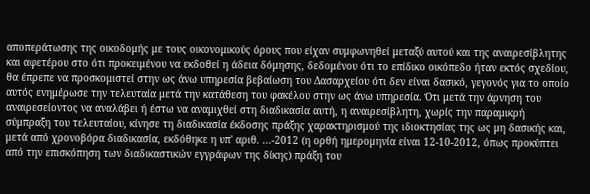αποπεράτωσης της οικοδομής με τους οικονομικούς όρους που είχαν συμφωνηθεί μεταξύ αυτού και της αναιρεσίβλητης και αφετέρου στο ότι προκειμένου να εκδοθεί η άδεια δόμησης, δεδομένου ότι το επίδικο οικόπεδο ήταν εκτός σχεδίου, θα έπρεπε να προσκομιστεί στην ως άνω υπηρεσία βεβαίωση του Δασαρχείου ότι δεν είναι δασικό, γεγονός για το οποίο αυτός ενημέρωσε την τελευταία μετά την κατάθεση του φακέλου στην ως άνω υπηρεσία. Ότι μετά την άρνηση του αναιρεσείοντος να αναλάβει ή έστω να αναμιχθεί στη διαδικασία αυτή, η αναιρεσίβλητη, χωρίς την παραμικρή σύμπραξη του τελευταίου, κίνησε τη διαδικασία έκδοσης πράξης χαρακτηρισμού της ιδιοκτησίας της ως μη δασικής και, μετά από χρονοβόρα διαδικασία, εκδόθηκε η υπ' αριθ. ...-2012 (η ορθή ημερομηνία είναι 12-10-2012, όπως προκύπτει από την επισκόπηση των διαδικαστικών εγγράφων της δίκης) πράξη του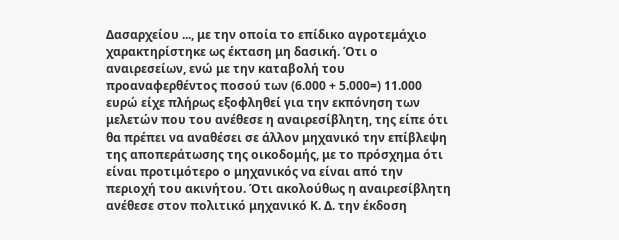Δασαρχείου ..., με την οποία το επίδικο αγροτεμάχιο χαρακτηρίστηκε ως έκταση μη δασική. Ότι ο αναιρεσείων, ενώ με την καταβολή του προαναφερθέντος ποσού των (6.000 + 5.000=) 11.000 ευρώ είχε πλήρως εξοφληθεί για την εκπόνηση των μελετών που του ανέθεσε η αναιρεσίβλητη, της είπε ότι θα πρέπει να αναθέσει σε άλλον μηχανικό την επίβλεψη της αποπεράτωσης της οικοδομής, με το πρόσχημα ότι είναι προτιμότερο ο μηχανικός να είναι από την περιοχή του ακινήτου. Ότι ακολούθως η αναιρεσίβλητη ανέθεσε στον πολιτικό μηχανικό Κ. Δ. την έκδοση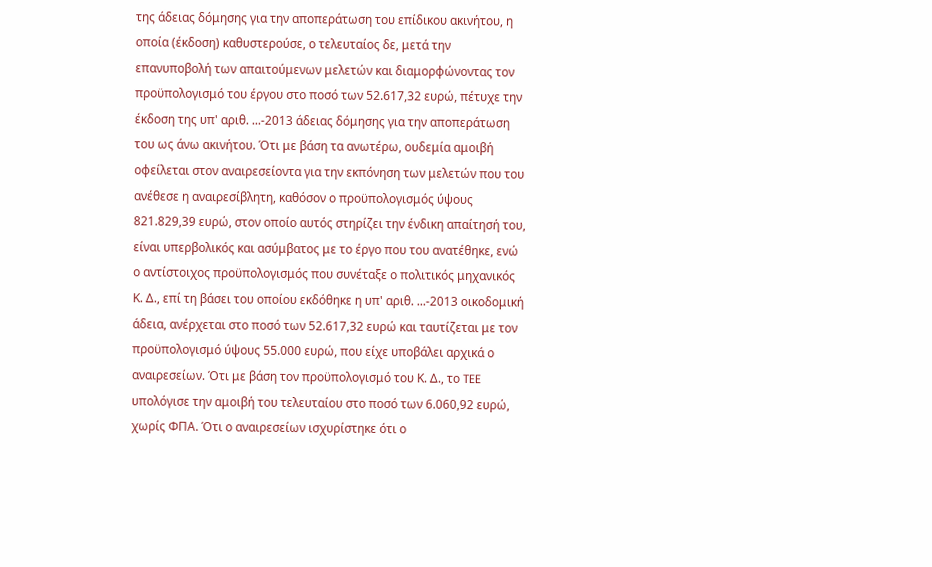της άδειας δόμησης για την αποπεράτωση του επίδικου ακινήτου, η οποία (έκδοση) καθυστερούσε, ο τελευταίος δε, μετά την επανυποβολή των απαιτούμενων μελετών και διαμορφώνοντας τον προϋπολογισμό του έργου στο ποσό των 52.617,32 ευρώ, πέτυχε την έκδοση της υπ' αριθ. ...-2013 άδειας δόμησης για την αποπεράτωση του ως άνω ακινήτου. Ότι με βάση τα ανωτέρω, ουδεμία αμοιβή οφείλεται στον αναιρεσείοντα για την εκπόνηση των μελετών που του ανέθεσε η αναιρεσίβλητη, καθόσον ο προϋπολογισμός ύψους 821.829,39 ευρώ, στον οποίο αυτός στηρίζει την ένδικη απαίτησή του, είναι υπερβολικός και ασύμβατος με το έργο που του ανατέθηκε, ενώ ο αντίστοιχος προϋπολογισμός που συνέταξε ο πολιτικός μηχανικός Κ. Δ., επί τη βάσει του οποίου εκδόθηκε η υπ' αριθ. ...-2013 οικοδομική άδεια, ανέρχεται στο ποσό των 52.617,32 ευρώ και ταυτίζεται με τον προϋπολογισμό ύψους 55.000 ευρώ, που είχε υποβάλει αρχικά ο αναιρεσείων. Ότι με βάση τον προϋπολογισμό του Κ. Δ., το TEE υπολόγισε την αμοιβή του τελευταίου στο ποσό των 6.060,92 ευρώ, χωρίς ΦΠΑ. Ότι ο αναιρεσείων ισχυρίστηκε ότι ο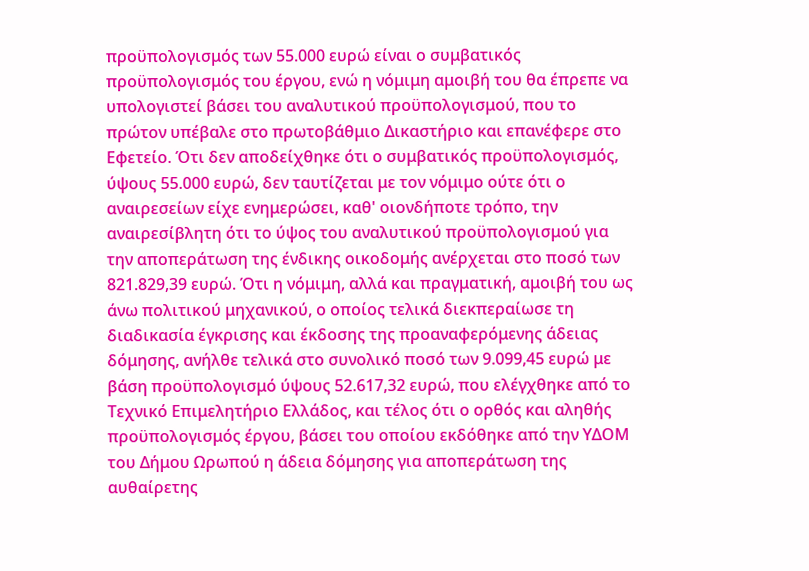προϋπολογισμός των 55.000 ευρώ είναι ο συμβατικός προϋπολογισμός του έργου, ενώ η νόμιμη αμοιβή του θα έπρεπε να υπολογιστεί βάσει του αναλυτικού προϋπολογισμού, που το πρώτον υπέβαλε στο πρωτοβάθμιο Δικαστήριο και επανέφερε στο Εφετείο. Ότι δεν αποδείχθηκε ότι ο συμβατικός προϋπολογισμός, ύψους 55.000 ευρώ, δεν ταυτίζεται με τον νόμιμο ούτε ότι ο αναιρεσείων είχε ενημερώσει, καθ' οιονδήποτε τρόπο, την αναιρεσίβλητη ότι το ύψος του αναλυτικού προϋπολογισμού για την αποπεράτωση της ένδικης οικοδομής ανέρχεται στο ποσό των 821.829,39 ευρώ. Ότι η νόμιμη, αλλά και πραγματική, αμοιβή του ως άνω πολιτικού μηχανικού, ο οποίος τελικά διεκπεραίωσε τη διαδικασία έγκρισης και έκδοσης της προαναφερόμενης άδειας δόμησης, ανήλθε τελικά στο συνολικό ποσό των 9.099,45 ευρώ με βάση προϋπολογισμό ύψους 52.617,32 ευρώ, που ελέγχθηκε από το Τεχνικό Επιμελητήριο Ελλάδος, και τέλος ότι ο ορθός και αληθής προϋπολογισμός έργου, βάσει του οποίου εκδόθηκε από την ΥΔΟΜ του Δήμου Ωρωπού η άδεια δόμησης για αποπεράτωση της αυθαίρετης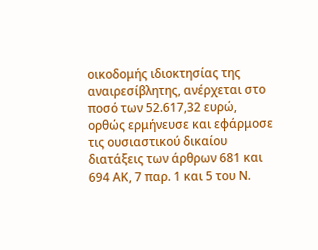οικοδομής ιδιοκτησίας της αναιρεσίβλητης, ανέρχεται στο ποσό των 52.617,32 ευρώ, ορθώς ερμήνευσε και εφάρμοσε τις ουσιαστικού δικαίου διατάξεις των άρθρων 681 και 694 ΑΚ, 7 παρ. 1 και 5 του Ν.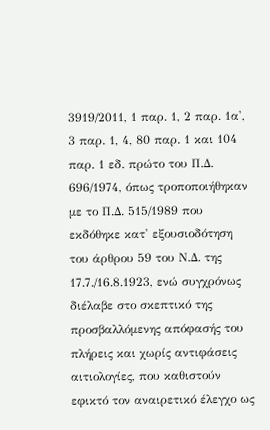3919/2011, 1 παρ. 1, 2 παρ. 1α', 3 παρ. 1, 4, 80 παρ. 1 και 104 παρ. 1 εδ. πρώτο του Π.Δ. 696/1974, όπως τροποποιήθηκαν με το Π.Δ. 515/1989 που εκδόθηκε κατ' εξουσιοδότηση του άρθρου 59 του Ν.Δ. της 17.7./16.8.1923, ενώ συγχρόνως διέλαβε στο σκεπτικό της προσβαλλόμενης απόφασής του πλήρεις και χωρίς αντιφάσεις αιτιολογίες, που καθιστούν εφικτό τον αναιρετικό έλεγχο ως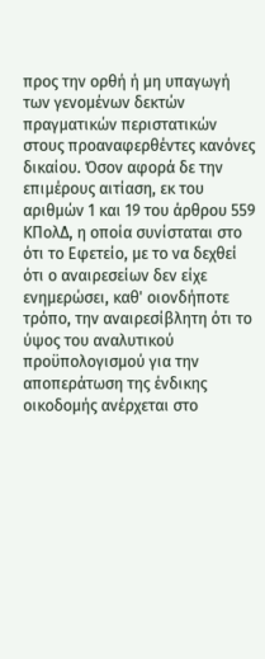προς την ορθή ή μη υπαγωγή των γενομένων δεκτών πραγματικών περιστατικών στους προαναφερθέντες κανόνες δικαίου. Όσον αφορά δε την επιμέρους αιτίαση, εκ του αριθμών 1 και 19 του άρθρου 559 ΚΠολΔ, η οποία συνίσταται στο ότι το Εφετείο, με το να δεχθεί ότι ο αναιρεσείων δεν είχε ενημερώσει, καθ' οιονδήποτε τρόπο, την αναιρεσίβλητη ότι το ύψος του αναλυτικού προϋπολογισμού για την αποπεράτωση της ένδικης οικοδομής ανέρχεται στο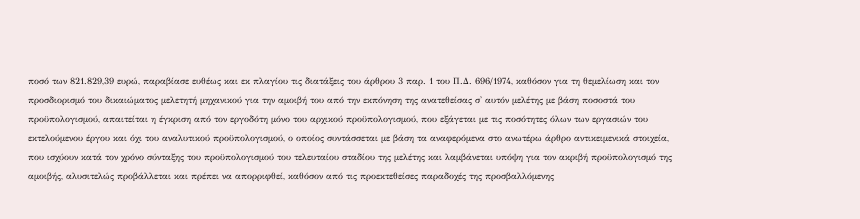ποσό των 821.829,39 ευρώ, παραβίασε ευθέως και εκ πλαγίου τις διατάξεις του άρθρου 3 παρ. 1 του Π.Δ. 696/1974, καθόσον για τη θεμελίωση και τον προσδιορισμό του δικαιώματος μελετητή μηχανικού για την αμοιβή του από την εκπόνηση της ανατεθείσας σ' αυτόν μελέτης με βάση ποσοστά του προϋπολογισμού, απαιτείται η έγκριση από τον εργοδότη μόνο του αρχικού προϋπολογισμού, που εξάγεται με τις ποσότητες όλων των εργασιών του εκτελούμενου έργου και όχι του αναλυτικού προϋπολογισμού, ο οποίος συντάσσεται με βάση τα αναφερόμενα στο ανωτέρω άρθρο αντικειμενικά στοιχεία, που ισχύουν κατά τον χρόνο σύνταξης του προϋπολογισμού του τελευταίου σταδίου της μελέτης και λαμβάνεται υπόψη για τον ακριβή προϋπολογισμό της αμοιβής, αλυσιτελώς προβάλλεται και πρέπει να απορριφθεί, καθόσον από τις προεκτεθείσες παραδοχές της προσβαλλόμενης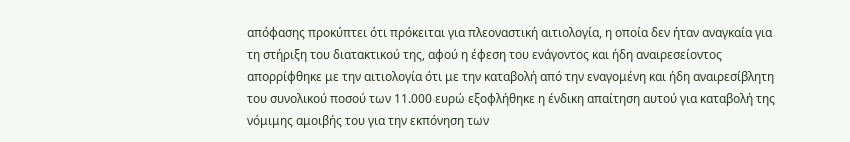απόφασης προκύπτει ότι πρόκειται για πλεοναστική αιτιολογία, η οποία δεν ήταν αναγκαία για τη στήριξη του διατακτικού της, αφού η έφεση του ενάγοντος και ήδη αναιρεσείοντος απορρίφθηκε με την αιτιολογία ότι με την καταβολή από την εναγομένη και ήδη αναιρεσίβλητη του συνολικού ποσού των 11.000 ευρώ εξοφλήθηκε η ένδικη απαίτηση αυτού για καταβολή της νόμιμης αμοιβής του για την εκπόνηση των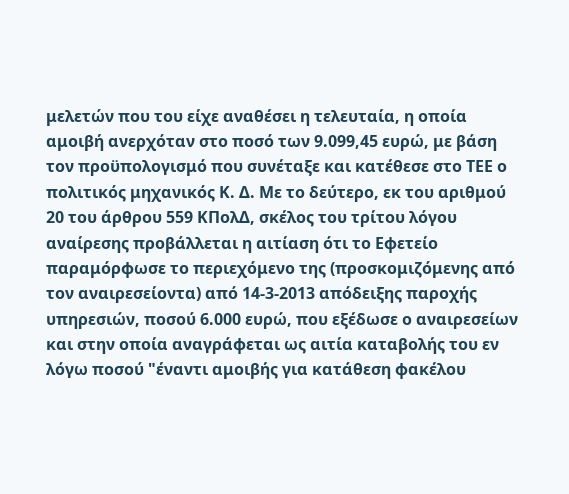μελετών που του είχε αναθέσει η τελευταία, η οποία αμοιβή ανερχόταν στο ποσό των 9.099,45 ευρώ, με βάση τον προϋπολογισμό που συνέταξε και κατέθεσε στο ΤΕΕ ο πολιτικός μηχανικός Κ. Δ. Με το δεύτερο, εκ του αριθμού 20 του άρθρου 559 ΚΠολΔ, σκέλος του τρίτου λόγου αναίρεσης προβάλλεται η αιτίαση ότι το Εφετείο παραμόρφωσε το περιεχόμενο της (προσκομιζόμενης από τον αναιρεσείοντα) από 14-3-2013 απόδειξης παροχής υπηρεσιών, ποσού 6.000 ευρώ, που εξέδωσε ο αναιρεσείων και στην οποία αναγράφεται ως αιτία καταβολής του εν λόγω ποσού "έναντι αμοιβής για κατάθεση φακέλου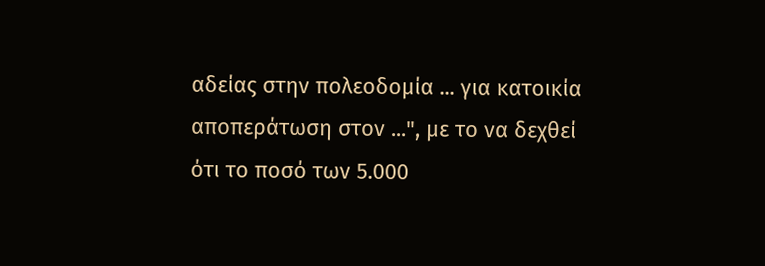αδείας στην πολεοδομία ... για κατοικία αποπεράτωση στον ...", με το να δεχθεί ότι το ποσό των 5.000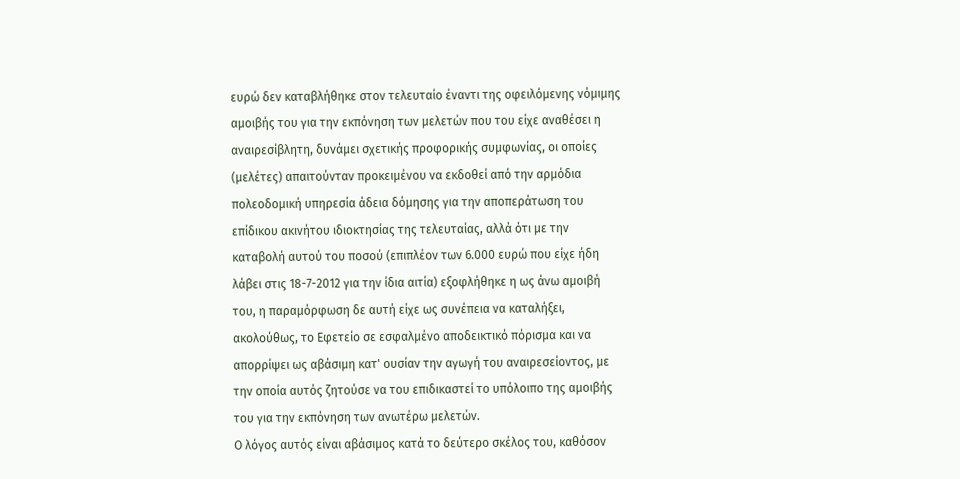ευρώ δεν καταβλήθηκε στον τελευταίο έναντι της οφειλόμενης νόμιμης αμοιβής του για την εκπόνηση των μελετών που του είχε αναθέσει η αναιρεσίβλητη, δυνάμει σχετικής προφορικής συμφωνίας, οι οποίες (μελέτες) απαιτούνταν προκειμένου να εκδοθεί από την αρμόδια πολεοδομική υπηρεσία άδεια δόμησης για την αποπεράτωση του επίδικου ακινήτου ιδιοκτησίας της τελευταίας, αλλά ότι με την καταβολή αυτού του ποσού (επιπλέον των 6.000 ευρώ που είχε ήδη λάβει στις 18-7-2012 για την ίδια αιτία) εξοφλήθηκε η ως άνω αμοιβή του, η παραμόρφωση δε αυτή είχε ως συνέπεια να καταλήξει, ακολούθως, το Εφετείο σε εσφαλμένο αποδεικτικό πόρισμα και να απορρίψει ως αβάσιμη κατ' ουσίαν την αγωγή του αναιρεσείοντος, με την οποία αυτός ζητούσε να του επιδικαστεί το υπόλοιπο της αμοιβής του για την εκπόνηση των ανωτέρω μελετών.
Ο λόγος αυτός είναι αβάσιμος κατά το δεύτερο σκέλος του, καθόσον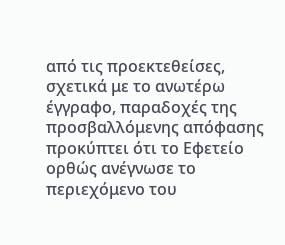από τις προεκτεθείσες, σχετικά με το ανωτέρω έγγραφο, παραδοχές της προσβαλλόμενης απόφασης προκύπτει ότι το Εφετείο ορθώς ανέγνωσε το περιεχόμενο του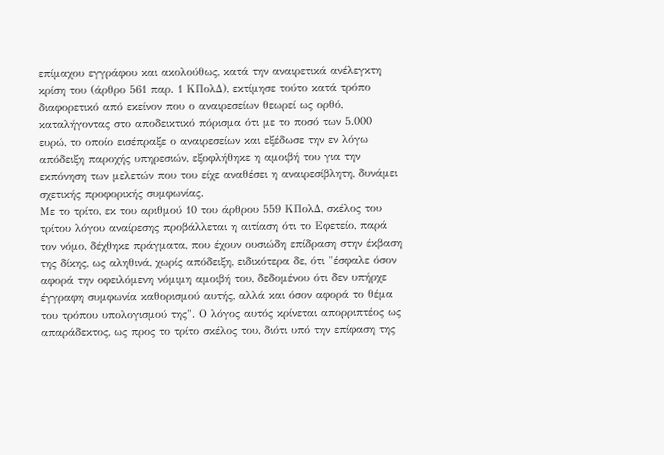επίμαχου εγγράφου και ακολούθως, κατά την αναιρετικά ανέλεγκτη κρίση του (άρθρο 561 παρ. 1 ΚΠολΔ), εκτίμησε τούτο κατά τρόπο διαφορετικό από εκείνον που ο αναιρεσείων θεωρεί ως ορθό, καταλήγοντας στο αποδεικτικό πόρισμα ότι με το ποσό των 5.000 ευρώ, το οποίο εισέπραξε ο αναιρεσείων και εξέδωσε την εν λόγω απόδειξη παροχής υπηρεσιών, εξοφλήθηκε η αμοιβή του για την εκπόνηση των μελετών που του είχε αναθέσει η αναιρεσίβλητη, δυνάμει σχετικής προφορικής συμφωνίας.
Με το τρίτο, εκ του αριθμού 10 του άρθρου 559 ΚΠολΔ, σκέλος του τρίτου λόγου αναίρεσης προβάλλεται η αιτίαση ότι το Εφετείο, παρά τον νόμο, δέχθηκε πράγματα, που έχουν ουσιώδη επίδραση στην έκβαση της δίκης, ως αληθινά, χωρίς απόδειξη, ειδικότερα δε, ότι "έσφαλε όσον αφορά την οφειλόμενη νόμιμη αμοιβή του, δεδομένου ότι δεν υπήρχε έγγραφη συμφωνία καθορισμού αυτής, αλλά και όσον αφορά το θέμα του τρόπου υπολογισμού της". Ο λόγος αυτός κρίνεται απορριπτέος ως απαράδεκτος, ως προς το τρίτο σκέλος του, διότι υπό την επίφαση της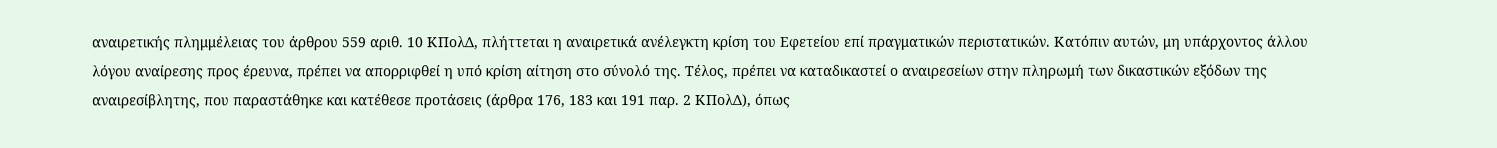αναιρετικής πλημμέλειας του άρθρου 559 αριθ. 10 ΚΠολΔ, πλήττεται η αναιρετικά ανέλεγκτη κρίση του Εφετείου επί πραγματικών περιστατικών. Κατόπιν αυτών, μη υπάρχοντος άλλου λόγου αναίρεσης προς έρευνα, πρέπει να απορριφθεί η υπό κρίση αίτηση στο σύνολό της. Τέλος, πρέπει να καταδικαστεί ο αναιρεσείων στην πληρωμή των δικαστικών εξόδων της αναιρεσίβλητης, που παραστάθηκε και κατέθεσε προτάσεις (άρθρα 176, 183 και 191 παρ. 2 ΚΠολΔ), όπως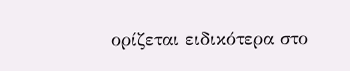ορίζεται ειδικότερα στο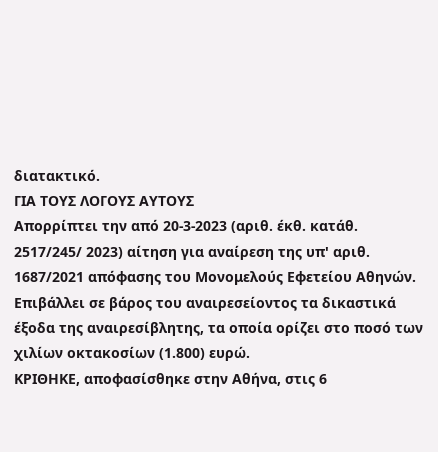διατακτικό.
ΓΙΑ ΤΟΥΣ ΛΟΓΟΥΣ ΑΥΤΟΥΣ
Απορρίπτει την από 20-3-2023 (αριθ. έκθ. κατάθ. 2517/245/ 2023) αίτηση για αναίρεση της υπ' αριθ. 1687/2021 απόφασης του Μονομελούς Εφετείου Αθηνών.
Επιβάλλει σε βάρος του αναιρεσείοντος τα δικαστικά έξοδα της αναιρεσίβλητης, τα οποία ορίζει στο ποσό των χιλίων οκτακοσίων (1.800) ευρώ.
ΚΡΙΘΗΚΕ, αποφασίσθηκε στην Αθήνα, στις 6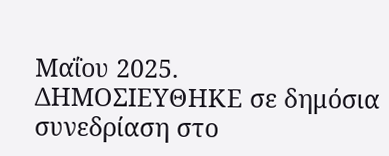Μαΐου 2025.
ΔΗΜΟΣΙΕΥΘΗΚΕ σε δημόσια συνεδρίαση στο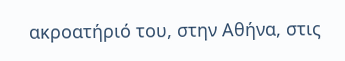ακροατήριό του, στην Αθήνα, στις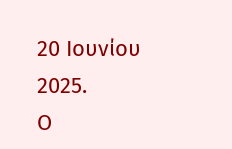20 Ιουνίου 2025.
Ο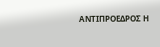ΑΝΤΙΠΡΟΕΔΡΟΣ Η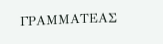ΓΡΑΜΜΑΤΕΑΣ